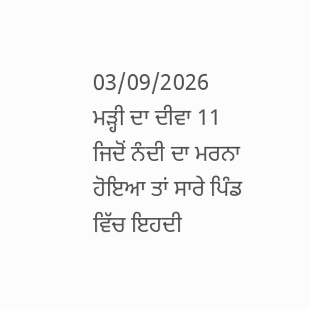03/09/2026
ਮੜ੍ਹੀ ਦਾ ਦੀਵਾ 11
ਜਿਦੋਂ ਨੰਦੀ ਦਾ ਮਰਨਾ ਹੋਇਆ ਤਾਂ ਸਾਰੇ ਪਿੰਡ ਵਿੱਚ ਇਹਦੀ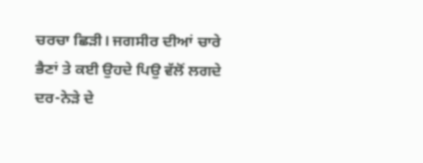ਚਰਚਾ ਛਿੜੀ। ਜਗਸੀਰ ਦੀਆਂ ਚਾਰੇ ਭੈਣਾਂ ਤੇ ਕਈ ਉਹਦੇ ਪਿਉ ਵੱਲੋਂ ਲਗਦੇ ਦਰ-ਨੇੜੇ ਦੇ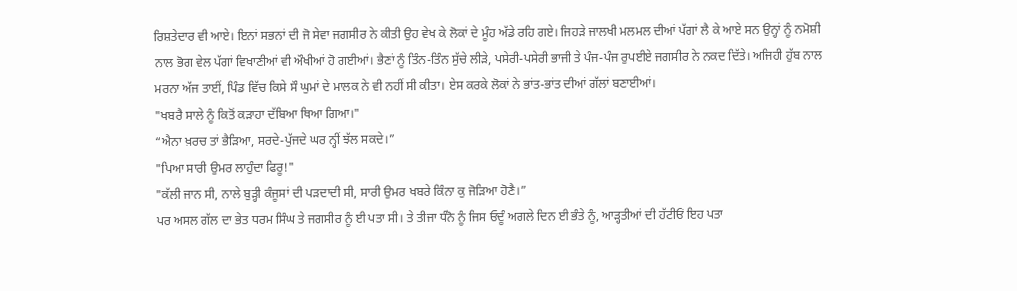ਰਿਸ਼ਤੇਦਾਰ ਵੀ ਆਏ। ਇਨਾਂ ਸਭਨਾਂ ਦੀ ਜੋ ਸੇਵਾ ਜਗਸੀਰ ਨੇ ਕੀਤੀ ਉਹ ਵੇਖ ਕੇ ਲੋਕਾਂ ਦੇ ਮੂੰਹ ਅੱਡੇ ਰਹਿ ਗਏ। ਜਿਹੜੇ ਜਾਲਖੀ ਮਲਮਲ ਦੀਆਂ ਪੱਗਾਂ ਲੈ ਕੇ ਆਏ ਸਨ ਉਨ੍ਹਾਂ ਨੂੰ ਨਮੋਸ਼ੀ ਨਾਲ ਭੋਗ ਵੇਲ ਪੱਗਾਂ ਵਿਖਾਣੀਆਂ ਵੀ ਔਖੀਆਂ ਹੋ ਗਈਆਂ। ਭੈਣਾਂ ਨੂੰ ਤਿੰਨ-ਤਿੰਨ ਸੁੱਚੇ ਲੀੜੇ, ਪਸੇਰੀ-ਪਸੇਰੀ ਭਾਜੀ ਤੇ ਪੰਜ-ਪੰਜ ਰੁਪਈਏ ਜਗਸੀਰ ਨੇ ਨਕਦ ਦਿੱਤੇ। ਅਜਿਹੀ ਹੁੱਬ ਨਾਲ ਮਰਨਾ ਅੱਜ ਤਾਈਂ, ਪਿੰਡ ਵਿੱਚ ਕਿਸੇ ਸੌ ਘੁਮਾਂ ਦੇ ਮਾਲਕ ਨੇ ਵੀ ਨਹੀਂ ਸੀ ਕੀਤਾ। ਏਸ ਕਰਕੇ ਲੋਕਾਂ ਨੇ ਭਾਂਤ-ਭਾਂਤ ਦੀਆਂ ਗੱਲਾਂ ਬਣਾਈਆਂ।
"ਖਬਰੈ ਸਾਲੇ ਨੂੰ ਕਿਤੋਂ ਕੜਾਹਾ ਦੱਬਿਆ ਥਿਆ ਗਿਆ।"
“ਐਨਾ ਖ਼ਰਚ ਤਾਂ ਭੈੜਿਆ, ਸਰਦੇ-ਪੁੱਜਦੇ ਘਰ ਨ੍ਹੀਂ ਝੱਲ ਸਕਦੇ।”
"ਪਿਆ ਸਾਰੀ ਉਮਰ ਲਾਹੁੰਦਾ ਫਿਰੂ!"
"ਕੱਲੀ ਜਾਨ ਸੀ, ਨਾਲੇ ਬੁੜ੍ਹੀ ਕੰਜੂਸਾਂ ਦੀ ਪੜਦਾਦੀ ਸੀ, ਸਾਰੀ ਉਮਰ ਖਬਰੇ ਕਿੰਨਾ ਕੁ ਜੋੜਿਆ ਹੋਣੈ।”
ਪਰ ਅਸਲ ਗੱਲ ਦਾ ਭੇਤ ਧਰਮ ਸਿੰਘ ਤੇ ਜਗਸੀਰ ਨੂੰ ਈ ਪਤਾ ਸੀ। ਤੇ ਤੀਜਾ ਧੰਨੋ ਨੂੰ ਜਿਸ ਓਦੂੰ ਅਗਲੇ ਦਿਨ ਈ ਭੰਤੇ ਨੂੰ, ਆੜ੍ਹਤੀਆਂ ਦੀ ਹੱਟੀਓਂ ਇਹ ਪਤਾ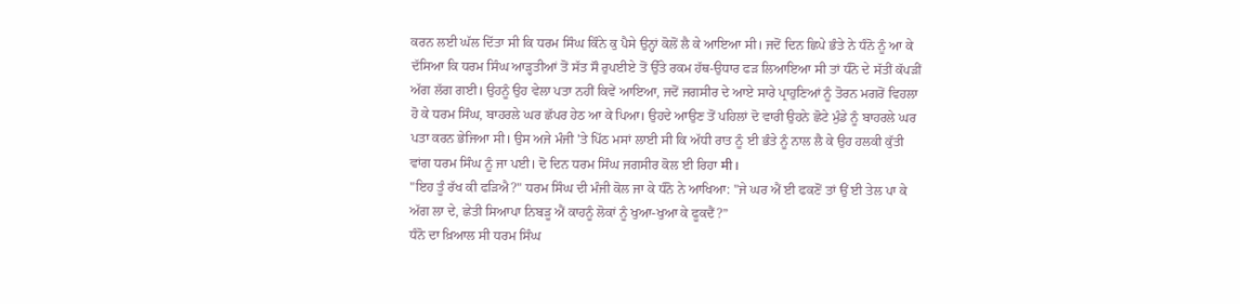ਕਰਨ ਲਈ ਘੱਲ ਦਿੱਤਾ ਸੀ ਕਿ ਧਰਮ ਸਿੰਘ ਕਿੰਨੇ ਕੁ ਪੈਸੇ ਉਨ੍ਹਾਂ ਕੋਲੋਂ ਲੈ ਕੇ ਆਇਆ ਸੀ। ਜਦੋਂ ਦਿਨ ਛਿਪੇ ਭੰਤੇ ਨੇ ਧੰਨੋ ਨੂੰ ਆ ਕੇ ਦੱਸਿਆ ਕਿ ਧਰਮ ਸਿੰਘ ਆੜ੍ਹਤੀਆਂ ਤੋਂ ਸੱਤ ਸੌ ਰੁਪਈਏ ਤੋਂ ਉੱਤੇ ਰਕਮ ਹੱਥ-ਉਧਾਰ ਫੜ ਲਿਆਇਆ ਸੀ ਤਾਂ ਧੰਨੋ ਦੇ ਸੱਤੀਂ ਕੱਪੜੀਂ ਅੱਗ ਲੱਗ ਗਈ। ਉਹਨੂੰ ਉਹ ਵੇਲਾ ਪਤਾ ਨਹੀਂ ਕਿਵੇਂ ਆਇਆ, ਜਦੋਂ ਜਗਸੀਰ ਦੇ ਆਏ ਸਾਰੇ ਪ੍ਰਾਹੁਣਿਆਂ ਨੂੰ ਤੋਰਨ ਮਗਰੋਂ ਵਿਹਲਾ ਹੋ ਕੇ ਧਰਮ ਸਿੰਘ, ਬਾਹਰਲੇ ਘਰ ਛੱਪਰ ਹੇਠ ਆ ਕੇ ਪਿਆ। ਉਹਦੇ ਆਉਣ ਤੋਂ ਪਹਿਲਾਂ ਦੋ ਵਾਰੀ ਉਹਨੇ ਛੋਟੇ ਮੁੰਡੇ ਨੂੰ ਬਾਹਰਲੇ ਘਰ ਪਤਾ ਕਰਨ ਭੇਜਿਆ ਸੀ। ਉਸ ਅਜੇ ਮੰਜੀ 'ਤੇ ਪਿੱਠ ਮਸਾਂ ਲਾਈ ਸੀ ਕਿ ਅੱਧੀ ਰਾਤ ਨੂੰ ਈ ਭੰਤੇ ਨੂੰ ਨਾਲ ਲੈ ਕੇ ਉਹ ਹਲਕੀ ਕੁੱਤੀ ਵਾਂਗ ਧਰਮ ਸਿੰਘ ਨੂੰ ਜਾ ਪਈ। ਦੋ ਦਿਨ ਧਰਮ ਸਿੰਘ ਜਗਸੀਰ ਕੋਲ ਈ ਰਿਹਾ मी।
"ਇਹ ਤੂੰ ਰੱਖ ਕੀ ਫੜਿਐ?" ਧਰਮ ਸਿੰਘ ਦੀ ਮੰਜੀ ਕੋਲ ਜਾ ਕੇ ਧੰਨੋ ਨੇ ਆਖਿਆ: "ਜੇ ਘਰ ਐਂ ਈ ਫਕਣੋਂ ਤਾਂ ਉਂ ਈ ਤੇਲ ਪਾ ਕੇ ਅੱਗ ਲਾ ਦੇ, ਛੇਤੀ ਸਿਆਪਾ ਨਿਬੜੂ ਐਂ ਕਾਹਨੂੰ ਲੋਕਾਂ ਨੂੰ ਖੁਆ-ਖੁਆ ਕੇ ਫੂਕਦੈਂ?”
ਧੰਨੋ ਦਾ ਖ਼ਿਆਲ ਸੀ ਧਰਮ ਸਿੰਘ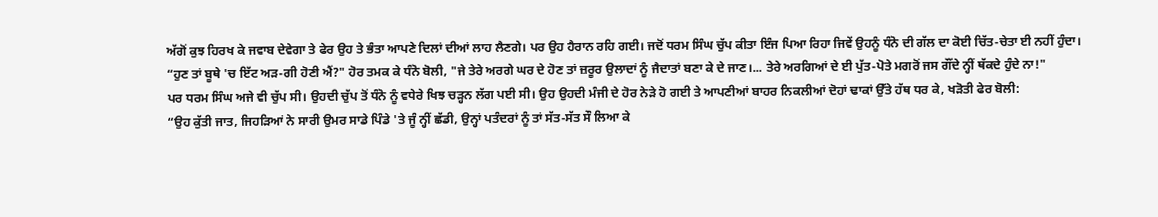ਅੱਗੋਂ ਕੁਝ ਹਿਰਖ ਕੇ ਜਵਾਬ ਦੇਵੇਗਾ ਤੇ ਫੇਰ ਉਹ ਤੇ ਭੰਤਾ ਆਪਣੇ ਦਿਲਾਂ ਦੀਆਂ ਲਾਹ ਲੈਣਗੇ। ਪਰ ਉਹ ਹੈਰਾਨ ਰਹਿ ਗਈ। ਜਦੋਂ ਧਰਮ ਸਿੰਘ ਚੁੱਪ ਕੀਤਾ ਇੰਜ ਪਿਆ ਰਿਹਾ ਜਿਵੇਂ ਉਹਨੂੰ ਧੰਨੋ ਦੀ ਗੱਲ ਦਾ ਕੋਈ ਚਿੱਤ-ਚੇਤਾ ਈ ਨਹੀਂ ਹੁੰਦਾ।
“ਹੁਣ ਤਾਂ ਬੂਥੇ 'ਚ ਇੱਟ ਅੜ-ਗੀ ਹੋਣੀ ਐਂ?" ਹੋਰ ਤਮਕ ਕੇ ਧੰਨੋ ਬੋਲੀ, "ਜੇ ਤੇਰੇ ਅਰਗੇ ਘਰ ਦੇ ਹੋਣ ਤਾਂ ਜ਼ਰੂਰ ਉਲਾਦਾਂ ਨੂੰ ਜੈਦਾਤਾਂ ਬਣਾ ਕੇ ਦੇ ਜਾਣ।... ਤੇਰੇ ਅਰਗਿਆਂ ਦੇ ਈ ਪੁੱਤ-ਪੋਤੇ ਮਗਰੋਂ ਜਸ ਗੌਂਦੇ ਨ੍ਹੀਂ ਥੱਕਦੇ ਹੁੰਦੇ ਨਾ!"
ਪਰ ਧਰਮ ਸਿੰਘ ਅਜੇ ਵੀ ਚੁੱਪ ਸੀ। ਉਹਦੀ ਚੁੱਪ ਤੋਂ ਧੰਨੋ ਨੂੰ ਵਧੇਰੇ ਖਿਝ ਚੜ੍ਹਨ ਲੱਗ ਪਈ ਸੀ। ਉਹ ਉਹਦੀ ਮੰਜੀ ਦੇ ਹੋਰ ਨੇੜੇ ਹੋ ਗਈ ਤੇ ਆਪਣੀਆਂ ਬਾਹਰ ਨਿਕਲੀਆਂ ਦੋਹਾਂ ਢਾਕਾਂ ਉੱਤੇ ਹੱਥ ਧਰ ਕੇ, ਖੜੋਤੀ ਫੇਰ ਬੋਲੀ:
“ਉਹ ਕੁੱਤੀ ਜਾਤ, ਜਿਹੜਿਆਂ ਨੇ ਸਾਰੀ ਉਮਰ ਸਾਡੇ ਪਿੰਡੇ 'ਤੇ ਜੂੰ ਨ੍ਹੀਂ ਛੱਡੀ, ਉਨ੍ਹਾਂ ਪਤੰਦਰਾਂ ਨੂੰ ਤਾਂ ਸੱਤ-ਸੱਤ ਸੌ ਲਿਆ ਕੇ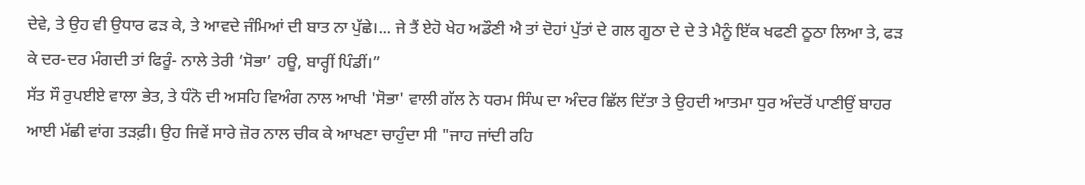ਦੇਵੇ, ਤੇ ਉਹ ਵੀ ਉਧਾਰ ਫੜ ਕੇ, ਤੇ ਆਵਦੇ ਜੰਮਿਆਂ ਦੀ ਬਾਤ ਨਾ ਪੁੱਛੇ।... ਜੇ ਤੈਂ ਏਹੋ ਖੇਹ ਅਡੌਣੀ ਐ ਤਾਂ ਦੋਹਾਂ ਪੁੱਤਾਂ ਦੇ ਗਲ ਗੂਠਾ ਦੇ ਦੇ ਤੇ ਮੈਨੂੰ ਇੱਕ ਖਫਣੀ ਠੂਠਾ ਲਿਆ ਤੇ, ਫੜ ਕੇ ਦਰ-ਦਰ ਮੰਗਦੀ ਤਾਂ ਫਿਰੂੰ- ਨਾਲੇ ਤੇਰੀ ‘ਸੋਭਾ’ ਹਊ, ਬਾਰ੍ਹੀਂ ਪਿੰਡੀਂ।”
ਸੱਤ ਸੌ ਰੁਪਈਏ ਵਾਲਾ ਭੇਤ, ਤੇ ਧੰਨੋ ਦੀ ਅਸਹਿ ਵਿਅੰਗ ਨਾਲ ਆਖੀ 'ਸੋਭਾ' ਵਾਲੀ ਗੱਲ ਨੇ ਧਰਮ ਸਿੰਘ ਦਾ ਅੰਦਰ ਛਿੱਲ ਦਿੱਤਾ ਤੇ ਉਹਦੀ ਆਤਮਾ ਧੁਰ ਅੰਦਰੋਂ ਪਾਣੀਉਂ ਬਾਹਰ ਆਈ ਮੱਛੀ ਵਾਂਗ ਤੜਫ਼ੀ। ਉਹ ਜਿਵੇਂ ਸਾਰੇ ਜ਼ੋਰ ਨਾਲ ਚੀਕ ਕੇ ਆਖਣਾ ਚਾਹੁੰਦਾ ਸੀ "ਜਾਹ ਜਾਂਦੀ ਰਹਿ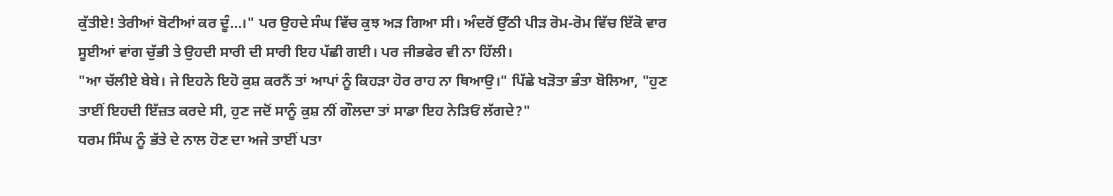ਕੁੱਤੀਏ! ਤੇਰੀਆਂ ਬੋਟੀਆਂ ਕਰ ਦੂੰ...।" ਪਰ ਉਹਦੇ ਸੰਘ ਵਿੱਚ ਕੁਝ ਅੜ ਗਿਆ ਸੀ। ਅੰਦਰੋਂ ਉੱਠੀ ਪੀੜ ਰੋਮ-ਰੋਮ ਵਿੱਚ ਇੱਕੋ ਵਾਰ ਸੂਈਆਂ ਵਾਂਗ ਚੁੱਭੀ ਤੇ ਉਹਦੀ ਸਾਰੀ ਦੀ ਸਾਰੀ ਇਹ ਪੱਛੀ ਗਈ। ਪਰ ਜੀਭਫੇਰ ਵੀ ਨਾ ਹਿੱਲੀ।
"ਆ ਚੱਲੀਏ ਬੇਬੇ। ਜੇ ਇਹਨੇ ਇਹੋ ਕੁਸ਼ ਕਰਨੈਂ ਤਾਂ ਆਪਾਂ ਨੂੰ ਕਿਹੜਾ ਹੋਰ ਰਾਹ ਨਾ ਥਿਆਉ।" ਪਿੱਛੇ ਖੜੋਤਾ ਭੰਤਾ ਬੋਲਿਆ, "ਹੁਣ ਤਾਈਂ ਇਹਦੀ ਇੱਜ਼ਤ ਕਰਦੇ ਸੀ, ਹੁਣ ਜਦੋਂ ਸਾਨੂੰ ਕੁਸ਼ ਨੀਂ ਗੌਲਦਾ ਤਾਂ ਸਾਡਾ ਇਹ ਨੇੜਿਓਂ ਲੱਗਦੇ?"
ਧਰਮ ਸਿੰਘ ਨੂੰ ਭੱਤੇ ਦੇ ਨਾਲ ਹੋਣ ਦਾ ਅਜੇ ਤਾਈਂ ਪਤਾ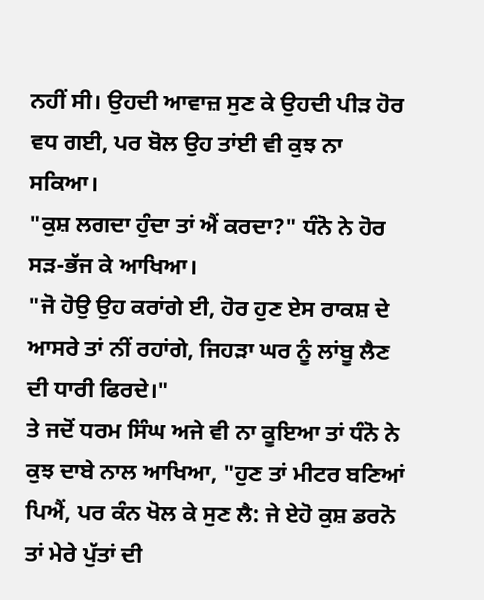ਨਹੀਂ ਸੀ। ਉਹਦੀ ਆਵਾਜ਼ ਸੁਣ ਕੇ ਉਹਦੀ ਪੀੜ ਹੋਰ ਵਧ ਗਈ, ਪਰ ਬੋਲ ਉਹ ਤਾਂਈ ਵੀ ਕੁਝ ਨਾ ਸਕਿਆ।
"ਕੁਸ਼ ਲਗਦਾ ਹੁੰਦਾ ਤਾਂ ਐਂ ਕਰਦਾ?" ਧੰਨੋ ਨੇ ਹੋਰ ਸੜ-ਭੱਜ ਕੇ ਆਖਿਆ।
"ਜੋ ਹੋਉ ਉਹ ਕਰਾਂਗੇ ਈ, ਹੋਰ ਹੁਣ ਏਸ ਰਾਕਸ਼ ਦੇ ਆਸਰੇ ਤਾਂ ਨੀਂ ਰਹਾਂਗੇ, ਜਿਹੜਾ ਘਰ ਨੂੰ ਲਾਂਬੂ ਲੈਣ ਦੀ ਧਾਰੀ ਫਿਰਦੇ।"
ਤੇ ਜਦੋਂ ਧਰਮ ਸਿੰਘ ਅਜੇ ਵੀ ਨਾ ਕੂਇਆ ਤਾਂ ਧੰਨੋ ਨੇ ਕੁਝ ਦਾਬੇ ਨਾਲ ਆਖਿਆ, "ਹੁਣ ਤਾਂ ਮੀਟਰ ਬਣਿਆਂ ਪਿਐਂ, ਪਰ ਕੰਨ ਖੋਲ ਕੇ ਸੁਣ ਲੈ: ਜੇ ਏਹੋ ਕੁਸ਼ ਡਰਨੋ ਤਾਂ ਮੇਰੇ ਪੁੱਤਾਂ ਦੀ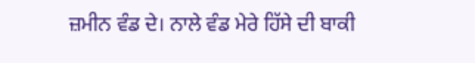ਜ਼ਮੀਨ ਵੰਡ ਦੇ। ਨਾਲੇ ਵੰਡ ਮੇਰੇ ਹਿੱਸੇ ਦੀ ਬਾਕੀ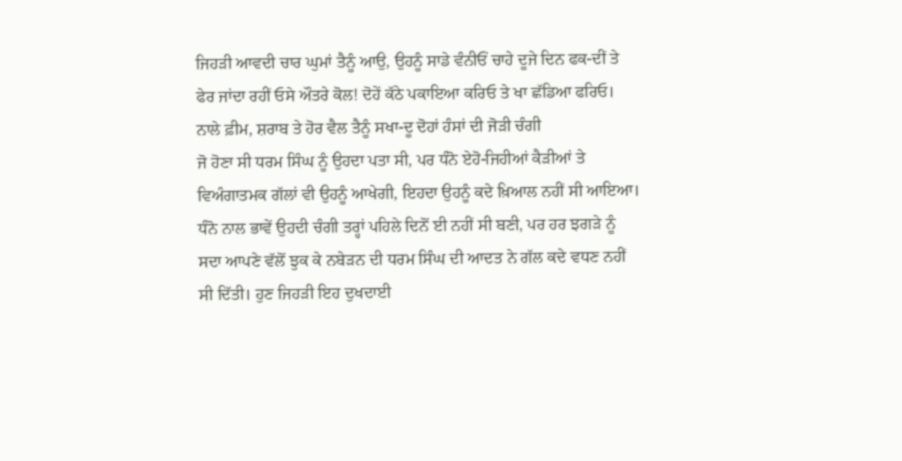ਜਿਹੜੀ ਆਵਦੀ ਚਾਰ ਘੁਮਾਂ ਤੈਨੂੰ ਆਉ, ਉਹਨੂੰ ਸਾਡੇ ਵੰਨੀਓਂ ਚਾਹੇ ਦੂਜੇ ਦਿਨ ਫਕ-ਦੀਂ ਤੇ ਫੇਰ ਜਾਂਦਾ ਰਹੀਂ ਓਸੇ ਔਤਰੇ ਕੋਲ! ਦੋਹੇਂ ਕੱਠੇ ਪਕਾਇਆ ਕਰਿਓ ਤੇ ਖਾ ਛੱਡਿਆ ਫਰਿਓ। ਨਾਲੇ ਫ਼ੀਮ, ਸ਼ਰਾਬ ਤੇ ਹੋਰ ਵੈਲ ਤੈਨੂੰ ਸਖਾ-ਦੂ ਦੋਹਾਂ ਹੰਸਾਂ ਦੀ ਜੋੜੀ ਚੰਗੀ
ਜੋ ਹੋਣਾ ਸੀ ਧਰਮ ਸਿੰਘ ਨੂੰ ਉਹਦਾ ਪਤਾ ਸੀ, ਪਰ ਧੰਨੋ ਏਹੋ-ਜਿਹੀਆਂ ਕੈੜੀਆਂ ਤੇ ਵਿਅੰਗਾਤਮਕ ਗੱਲਾਂ ਵੀ ਉਹਨੂੰ ਆਖੇਗੀ, ਇਹਦਾ ਉਹਨੂੰ ਕਦੇ ਖ਼ਿਆਲ ਨਹੀਂ ਸੀ ਆਇਆ। ਧੰਨੋ ਨਾਲ ਭਾਵੇਂ ਉਹਦੀ ਚੰਗੀ ਤਰ੍ਹਾਂ ਪਹਿਲੇ ਦਿਨੋਂ ਈ ਨਹੀਂ ਸੀ ਬਣੀ, ਪਰ ਹਰ ਝਗੜੇ ਨੂੰ ਸਦਾ ਆਪਣੇ ਵੱਲੋਂ ਝੁਕ ਕੇ ਨਬੇੜਨ ਦੀ ਧਰਮ ਸਿੰਘ ਦੀ ਆਦਤ ਨੇ ਗੱਲ ਕਦੇ ਵਧਣ ਨਹੀਂ ਸੀ ਦਿੱਤੀ। ਹੁਣ ਜਿਹੜੀ ਇਹ ਦੁਖਦਾਈ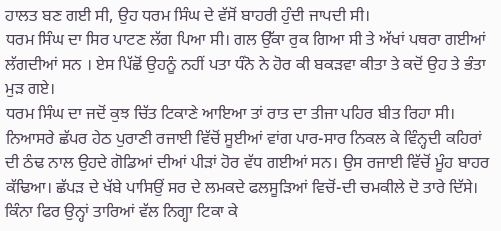ਹਾਲਤ ਬਣ ਗਈ ਸੀ, ਉਹ ਧਰਮ ਸਿੰਘ ਦੇ ਵੱਸੋਂ ਬਾਹਰੀ ਹੁੰਦੀ ਜਾਪਦੀ ਸੀ।
ਧਰਮ ਸਿੰਘ ਦਾ ਸਿਰ ਪਾਟਣ ਲੱਗ ਪਿਆ ਸੀ। ਗਲ ਉੱਕਾ ਰੁਕ ਗਿਆ ਸੀ ਤੇ ਅੱਖਾਂ ਪਥਰਾ ਗਈਆਂ ਲੱਗਦੀਆਂ ਸਨ । ਏਸ ਪਿੱਛੋਂ ਉਹਨੂੰ ਨਹੀਂ ਪਤਾ ਧੰਨੋ ਨੇ ਹੋਰ ਕੀ ਬਕੜਵਾ ਕੀਤਾ ਤੇ ਕਦੋਂ ਉਹ ਤੇ ਭੰਤਾ ਮੁੜ ਗਏ।
ਧਰਮ ਸਿੰਘ ਦਾ ਜਦੋਂ ਕੁਝ ਚਿੱਤ ਟਿਕਾਣੇ ਆਇਆ ਤਾਂ ਰਾਤ ਦਾ ਤੀਜਾ ਪਹਿਰ ਬੀਤ ਰਿਹਾ ਸੀ। ਨਿਆਸਰੇ ਛੱਪਰ ਹੇਠ ਪੁਰਾਣੀ ਰਜਾਈ ਵਿੱਚੋਂ ਸੂਈਆਂ ਵਾਂਗ ਪਾਰ-ਸਾਰ ਨਿਕਲ ਕੇ ਵਿੰਨ੍ਹਦੀ ਕਹਿਰਾਂ ਦੀ ਠੰਢ ਨਾਲ ਉਹਦੇ ਗੋਡਿਆਂ ਦੀਆਂ ਪੀੜਾਂ ਹੋਰ ਵੱਧ ਗਈਆਂ ਸਨ। ਉਸ ਰਜਾਈ ਵਿੱਚੋਂ ਮੂੰਹ ਬਾਹਰ ਕੱਢਿਆ। ਛੱਪੜ ਦੇ ਖੱਬੇ ਪਾਸਿਉਂ ਸਰ ਦੇ ਲਮਕਦੇ ਫਲਸੂੜਿਆਂ ਵਿਚੋਂ-ਦੀ ਚਮਕੀਲੇ ਦੋ ਤਾਰੇ ਦਿੱਸੇ। ਕਿੰਨਾ ਫਿਰ ਉਨ੍ਹਾਂ ਤਾਰਿਆਂ ਵੱਲ ਨਿਗ੍ਹਾ ਟਿਕਾ ਕੇ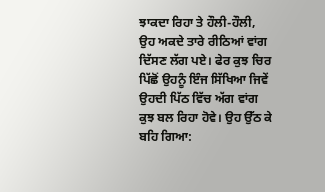ਝਾਕਦਾ ਰਿਹਾ ਤੇ ਹੌਲੀ-ਹੌਲੀ, ਉਹ ਅਕਦੇ ਤਾਰੇ ਰੀਠਿਆਂ ਵਾਂਗ ਦਿੱਸਣ ਲੱਗ ਪਏ। ਫੇਰ ਕੁਝ ਚਿਰ ਪਿੱਛੋਂ ਉਹਨੂੰ ਇੰਜ ਸਿੱਖਿਆ ਜਿਵੇਂ ਉਹਦੀ ਪਿੱਠ ਵਿੱਚ ਅੱਗ ਵਾਂਗ ਕੁਝ ਬਲ ਰਿਹਾ ਹੋਵੇ। ਉਹ ਉੱਠ ਕੇ ਬਹਿ ਗਿਆ: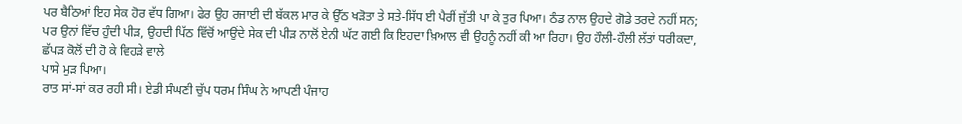ਪਰ ਬੈਠਿਆਂ ਇਹ ਸੇਕ ਹੋਰ ਵੱਧ ਗਿਆ। ਫੇਰ ਉਹ ਰਜਾਈ ਦੀ ਬੱਕਲ ਮਾਰ ਕੇ ਉੱਠ ਖੜੋਤਾ ਤੇ ਸਤੇ-ਸਿੱਧ ਈ ਪੈਰੀਂ ਜੁੱਤੀ ਪਾ ਕੇ ਤੁਰ ਪਿਆ। ਠੰਡ ਨਾਲ ਉਹਦੇ ਗੋਡੇ ਤਰਦੇ ਨਹੀਂ ਸਨ; ਪਰ ਉਨਾਂ ਵਿੱਚ ਹੁੰਦੀ ਪੀੜ, ਉਹਦੀ ਪਿੱਠ ਵਿੱਚੋਂ ਆਉਂਦੇ ਸੇਕ ਦੀ ਪੀੜ ਨਾਲੋਂ ਏਨੀ ਘੱਟ ਗਈ ਕਿ ਇਹਦਾ ਖ਼ਿਆਲ ਵੀ ਉਹਨੂੰ ਨਹੀਂ ਕੀ ਆ ਰਿਹਾ। ਉਹ ਹੌਲੀ-ਹੌਲੀ ਲੱਤਾਂ ਧਰੀਕਦਾ, ਛੱਪੜ ਕੋਲੋਂ ਦੀ ਹੋ ਕੇ ਵਿਹੜੇ ਵਾਲੇ
ਪਾਸੇ ਮੁੜ ਪਿਆ।
ਰਾਤ ਸਾਂ-ਸਾਂ ਕਰ ਰਹੀ ਸੀ। ਏਡੀ ਸੰਘਣੀ ਚੁੱਪ ਧਰਮ ਸਿੰਘ ਨੇ ਆਪਣੀ ਪੰਜਾਹ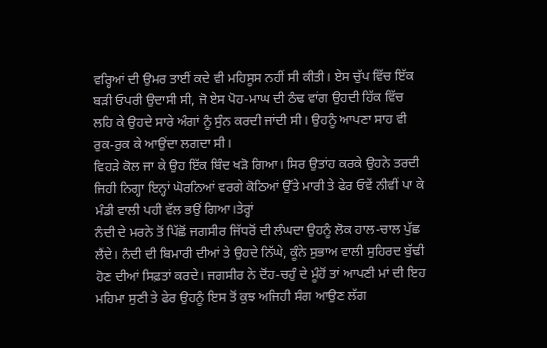ਵਰ੍ਹਿਆਂ ਦੀ ਉਮਰ ਤਾਈਂ ਕਦੇ ਵੀ ਮਹਿਸੂਸ ਨਹੀਂ ਸੀ ਕੀਤੀ। ਏਸ ਚੁੱਪ ਵਿੱਚ ਇੱਕ ਬੜੀ ਓਪਰੀ ਉਦਾਸੀ ਸੀ, ਜੋ ਏਸ ਪੋਹ-ਮਾਘ ਦੀ ਠੰਢ ਵਾਂਗ ਉਹਦੀ ਹਿੱਕ ਵਿੱਚ ਲਹਿ ਕੇ ਉਹਦੇ ਸਾਰੇ ਅੰਗਾਂ ਨੂੰ ਸੁੰਨ ਕਰਦੀ ਜਾਂਦੀ ਸੀ। ਉਹਨੂੰ ਆਪਣਾ ਸਾਹ ਵੀ ਰੁਕ-ਰੁਕ ਕੇ ਆਉਂਦਾ ਲਗਦਾ ਸੀ।
ਵਿਹੜੇ ਕੋਲ ਜਾ ਕੇ ਉਹ ਇੱਕ ਬਿੰਦ ਖੜੋ ਗਿਆ। ਸਿਰ ਉਤਾਂਹ ਕਰਕੇ ਉਹਨੇ ਤਰਦੀ ਜਿਹੀ ਨਿਗ੍ਹਾ ਇਨ੍ਹਾਂ ਘੋਰਨਿਆਂ ਵਰਗੇ ਕੋਠਿਆਂ ਉੱਤੇ ਮਾਰੀ ਤੇ ਫੇਰ ਓਵੇਂ ਨੀਵੀਂ ਪਾ ਕੇ ਮੰਡੀ ਵਾਲੀ ਪਹੀ ਵੱਲ ਭਉਂ ਗਿਆ।ਤੇਰ੍ਹਾਂ
ਨੰਦੀ ਦੇ ਮਰਨੇ ਤੋਂ ਪਿੱਛੋਂ ਜਗਸੀਰ ਜਿੱਧਰੋਂ ਦੀ ਲੰਘਦਾ ਉਹਨੂੰ ਲੋਕ ਹਾਲ-ਚਾਲ ਪੁੱਛ ਲੈਂਦੇ। ਨੰਦੀ ਦੀ ਬਿਮਾਰੀ ਦੀਆਂ ਤੇ ਉਹਦੇ ਨਿੱਘੇ, ਕੂੰਨੇ ਸੁਭਾਅ ਵਾਲੀ ਸੁਹਿਰਦ ਬੁੱਢੀ ਹੋਣ ਦੀਆਂ ਸਿਫ਼ਤਾਂ ਕਰਦੇ। ਜਗਸੀਰ ਨੇ ਦੋਂਹ-ਚਹੁੰ ਦੇ ਮੂੰਹੋਂ ਤਾਂ ਆਪਣੀ ਮਾਂ ਦੀ ਇਹ ਮਹਿਮਾ ਸੁਣੀ ਤੇ ਫੇਰ ਉਹਨੂੰ ਇਸ ਤੋਂ ਕੁਝ ਅਜਿਹੀ ਸੰਗ ਆਉਣ ਲੱਗ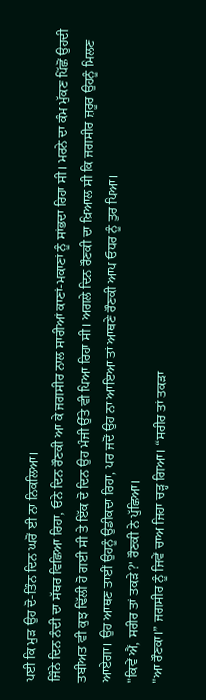ਪਈ ਕਿ ਮੁੜ ਉਹ ਦੋ-ਤਿੰਨ ਦਿਨ ਘਰੋਂ ਈ ਨਾ ਨਿਕਲਿਆ।
ਜਿੰਨੇ ਦਿਨ ਨੰਦੀ ਦਾ ਸੱਥਰ ਵਿਛਿਆ ਰਿਹਾ, ਓਨੇ ਦਿਨ ਰੌਣਕੀ ਆ ਕੇ ਜਗਸੀਰ ਨਾਲ ਸਾਰੀਆਂ ਕਾਣਾਂ-ਮਕਾਣਾਂ ਨੂੰ ਸਾਂਭਦਾ ਰਿਹਾ ਸੀ। ਮਰਨੇ ਦਾ ਕੰਮ ਮੁੱਕਣ ਪਿੱਛੋਂ ਉਹਦੀ ਤਬੀਅਤ ਵੀ ਕੁਝ ਢਿੱਲੀ ਹੋ ਗਈ ਸੀ ਤੇ ਇੱਕ ਦੋ ਦਿਨ ਉਹ ਮੰਜੀ ਉੱਤੇ ਵੀ ਪਿਆ ਰਿਹਾ ਸੀ। ਅਗਲੇ ਦਿਨ ਰੌਣਕੀ ਦਾ ਖ਼ਿਆਲ ਸੀ ਕਿ ਜਗਸੀਰ ਜ਼ਰੂਰ ਉਹਨੂੰ ਮਿਲਣ ਆਏਗਾ। ਉਹ ਆਥਣ ਤਾਈਂ ਉਹਨੂੰ ਉਡੀਕਦਾ ਰਿਹਾ, ਪਰ ਜਦੋਂ ਉਹ ਨਾ ਆਇਆ ਤਾਂ ਆਥਣੇ ਰੌਣਕੀ ਆਪ ਓਧਰ ਨੂੰ ਤੁਰ ਪਿਆ।
"ਕਿਵੇਂ ਐਂ, ਸਰੀਰ ਤਾਂ ਤਕੜੇ?' ਰੌਣਕੀ ਨੇ ਪੁੱਛਿਆ।
"ਆ ਰੌਣਕਾ।” ਜਗਸੀਰ ਨੂੰ ਜਿਵੇਂ ਚਾਅ ਜਿਹਾ ਚੜ੍ਹ ਗਿਆ। “ਸਰੀਰ ਤਾਂ ਤਕੜਾ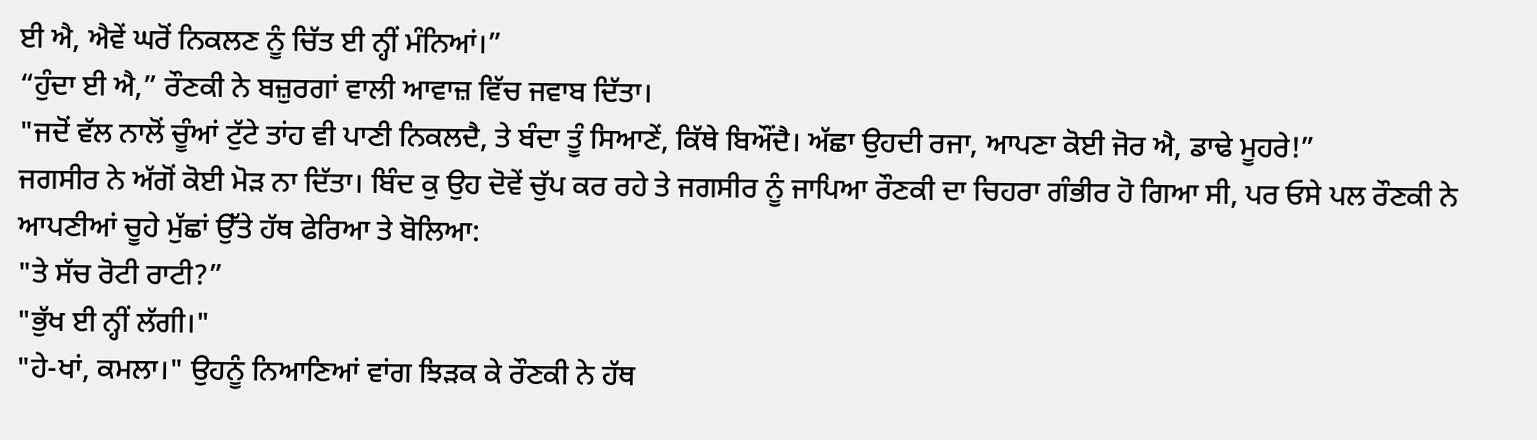ਈ ਐ, ਐਵੇਂ ਘਰੋਂ ਨਿਕਲਣ ਨੂੰ ਚਿੱਤ ਈ ਨ੍ਹੀਂ ਮੰਨਿਆਂ।”
“ਹੁੰਦਾ ਈ ਐ,” ਰੌਣਕੀ ਨੇ ਬਜ਼ੁਰਗਾਂ ਵਾਲੀ ਆਵਾਜ਼ ਵਿੱਚ ਜਵਾਬ ਦਿੱਤਾ।
"ਜਦੋਂ ਵੱਲ ਨਾਲੋਂ ਚੂੰਆਂ ਟੁੱਟੇ ਤਾਂਹ ਵੀ ਪਾਣੀ ਨਿਕਲਦੈ, ਤੇ ਬੰਦਾ ਤੂੰ ਸਿਆਣੇਂ, ਕਿੱਥੇ ਬਿਔਂਦੈ। ਅੱਛਾ ਉਹਦੀ ਰਜਾ, ਆਪਣਾ ਕੋਈ ਜੋਰ ਐ, ਡਾਢੇ ਮੂਹਰੇ!”
ਜਗਸੀਰ ਨੇ ਅੱਗੋਂ ਕੋਈ ਮੋੜ ਨਾ ਦਿੱਤਾ। ਬਿੰਦ ਕੁ ਉਹ ਦੋਵੇਂ ਚੁੱਪ ਕਰ ਰਹੇ ਤੇ ਜਗਸੀਰ ਨੂੰ ਜਾਪਿਆ ਰੌਣਕੀ ਦਾ ਚਿਹਰਾ ਗੰਭੀਰ ਹੋ ਗਿਆ ਸੀ, ਪਰ ਓਸੇ ਪਲ ਰੌਣਕੀ ਨੇ ਆਪਣੀਆਂ ਚੂਹੇ ਮੁੱਛਾਂ ਉੱਤੇ ਹੱਥ ਫੇਰਿਆ ਤੇ ਬੋਲਿਆ:
"ਤੇ ਸੱਚ ਰੋਟੀ ਰਾਟੀ?”
"ਭੁੱਖ ਈ ਨ੍ਹੀਂ ਲੱਗੀ।"
"ਹੇ-ਖਾਂ, ਕਮਲਾ।" ਉਹਨੂੰ ਨਿਆਣਿਆਂ ਵਾਂਗ ਝਿੜਕ ਕੇ ਰੌਣਕੀ ਨੇ ਹੱਥ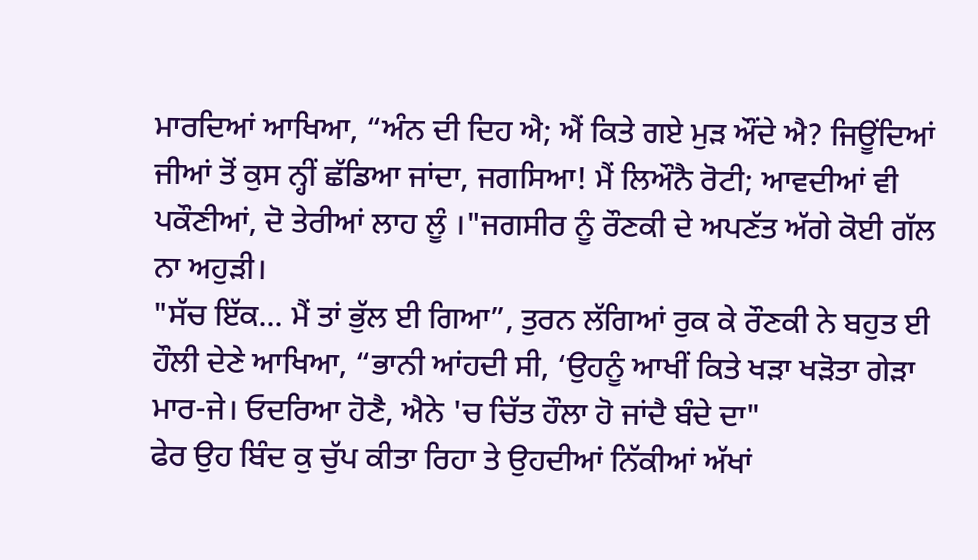ਮਾਰਦਿਆਂ ਆਖਿਆ, “ਅੰਨ ਦੀ ਦਿਹ ਐ; ਐਂ ਕਿਤੇ ਗਏ ਮੁੜ ਔਂਦੇ ਐ? ਜਿਊਂਦਿਆਂ ਜੀਆਂ ਤੋਂ ਕੁਸ ਨ੍ਹੀਂ ਛੱਡਿਆ ਜਾਂਦਾ, ਜਗਸਿਆ! ਮੈਂ ਲਿਔਨੈ ਰੋਟੀ; ਆਵਦੀਆਂ ਵੀ ਪਕੌਣੀਆਂ, ਦੋ ਤੇਰੀਆਂ ਲਾਹ ਲੂੰ ।"ਜਗਸੀਰ ਨੂੰ ਰੌਣਕੀ ਦੇ ਅਪਣੱਤ ਅੱਗੇ ਕੋਈ ਗੱਲ ਨਾ ਅਹੁੜੀ।
"ਸੱਚ ਇੱਕ... ਮੈਂ ਤਾਂ ਭੁੱਲ ਈ ਗਿਆ”, ਤੁਰਨ ਲੱਗਿਆਂ ਰੁਕ ਕੇ ਰੌਣਕੀ ਨੇ ਬਹੁਤ ਈ ਹੌਲੀ ਦੇਣੇ ਆਖਿਆ, “ਭਾਨੀ ਆਂਹਦੀ ਸੀ, ‘ਉਹਨੂੰ ਆਖੀਂ ਕਿਤੇ ਖੜਾ ਖੜੋਤਾ ਗੇੜਾ ਮਾਰ-ਜੇ। ਓਦਰਿਆ ਹੋਣੈ, ਐਨੇ 'ਚ ਚਿੱਤ ਹੌਲਾ ਹੋ ਜਾਂਦੈ ਬੰਦੇ ਦਾ"
ਫੇਰ ਉਹ ਬਿੰਦ ਕੁ ਚੁੱਪ ਕੀਤਾ ਰਿਹਾ ਤੇ ਉਹਦੀਆਂ ਨਿੱਕੀਆਂ ਅੱਖਾਂ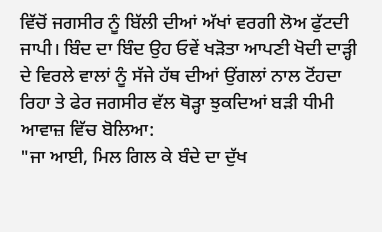ਵਿੱਚੋਂ ਜਗਸੀਰ ਨੂੰ ਬਿੱਲੀ ਦੀਆਂ ਅੱਖਾਂ ਵਰਗੀ ਲੋਅ ਫੁੱਟਦੀ ਜਾਪੀ। ਬਿੰਦ ਦਾ ਬਿੰਦ ਉਹ ਓਵੇਂ ਖੜੋਤਾ ਆਪਣੀ ਖੋਦੀ ਦਾੜ੍ਹੀ ਦੇ ਵਿਰਲੇ ਵਾਲਾਂ ਨੂੰ ਸੱਜੇ ਹੱਥ ਦੀਆਂ ਉਂਗਲਾਂ ਨਾਲ ਟੋਂਹਦਾ ਰਿਹਾ ਤੇ ਫੇਰ ਜਗਸੀਰ ਵੱਲ ਥੋੜ੍ਹਾ ਝੁਕਦਿਆਂ ਬੜੀ ਧੀਮੀ ਆਵਾਜ਼ ਵਿੱਚ ਬੋਲਿਆ:
"ਜਾ ਆਈ, ਮਿਲ ਗਿਲ ਕੇ ਬੰਦੇ ਦਾ ਦੁੱਖ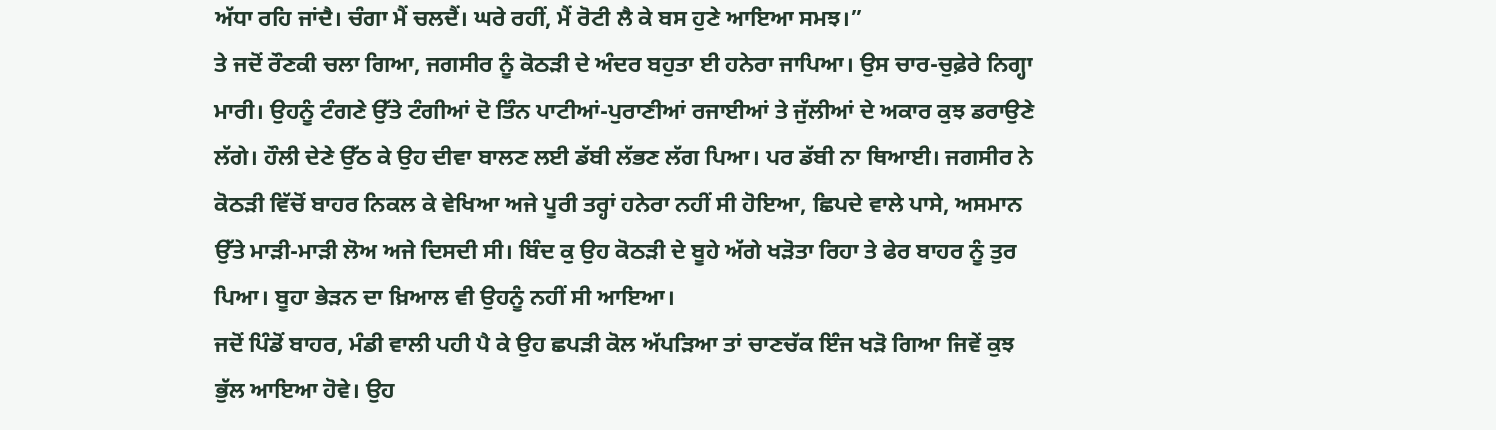ਅੱਧਾ ਰਹਿ ਜਾਂਦੈ। ਚੰਗਾ ਮੈਂ ਚਲਦੈਂ। ਘਰੇ ਰਹੀਂ, ਮੈਂ ਰੋਟੀ ਲੈ ਕੇ ਬਸ ਹੁਣੇ ਆਇਆ ਸਮਝ।”
ਤੇ ਜਦੋਂ ਰੌਣਕੀ ਚਲਾ ਗਿਆ, ਜਗਸੀਰ ਨੂੰ ਕੋਠੜੀ ਦੇ ਅੰਦਰ ਬਹੁਤਾ ਈ ਹਨੇਰਾ ਜਾਪਿਆ। ਉਸ ਚਾਰ-ਚੁਫ਼ੇਰੇ ਨਿਗ੍ਹਾ ਮਾਰੀ। ਉਹਨੂੰ ਟੰਗਣੇ ਉੱਤੇ ਟੰਗੀਆਂ ਦੋ ਤਿੰਨ ਪਾਟੀਆਂ-ਪੁਰਾਣੀਆਂ ਰਜਾਈਆਂ ਤੇ ਜੁੱਲੀਆਂ ਦੇ ਅਕਾਰ ਕੁਝ ਡਰਾਉਣੇ ਲੱਗੇ। ਹੌਲੀ ਦੇਣੇ ਉੱਠ ਕੇ ਉਹ ਦੀਵਾ ਬਾਲਣ ਲਈ ਡੱਬੀ ਲੱਭਣ ਲੱਗ ਪਿਆ। ਪਰ ਡੱਬੀ ਨਾ ਥਿਆਈ। ਜਗਸੀਰ ਨੇ ਕੋਠੜੀ ਵਿੱਚੋਂ ਬਾਹਰ ਨਿਕਲ ਕੇ ਵੇਖਿਆ ਅਜੇ ਪੂਰੀ ਤਰ੍ਹਾਂ ਹਨੇਰਾ ਨਹੀਂ ਸੀ ਹੋਇਆ, ਛਿਪਦੇ ਵਾਲੇ ਪਾਸੇ, ਅਸਮਾਨ ਉੱਤੇ ਮਾੜੀ-ਮਾੜੀ ਲੋਅ ਅਜੇ ਦਿਸਦੀ ਸੀ। ਬਿੰਦ ਕੁ ਉਹ ਕੋਠੜੀ ਦੇ ਬੂਹੇ ਅੱਗੇ ਖੜੋਤਾ ਰਿਹਾ ਤੇ ਫੇਰ ਬਾਹਰ ਨੂੰ ਤੁਰ ਪਿਆ। ਬੂਹਾ ਭੇੜਨ ਦਾ ਖ਼ਿਆਲ ਵੀ ਉਹਨੂੰ ਨਹੀਂ ਸੀ ਆਇਆ।
ਜਦੋਂ ਪਿੰਡੋਂ ਬਾਹਰ, ਮੰਡੀ ਵਾਲੀ ਪਹੀ ਪੈ ਕੇ ਉਹ ਛਪੜੀ ਕੋਲ ਅੱਪੜਿਆ ਤਾਂ ਚਾਣਚੱਕ ਇੰਜ ਖੜੋ ਗਿਆ ਜਿਵੇਂ ਕੁਝ ਭੁੱਲ ਆਇਆ ਹੋਵੇ। ਉਹ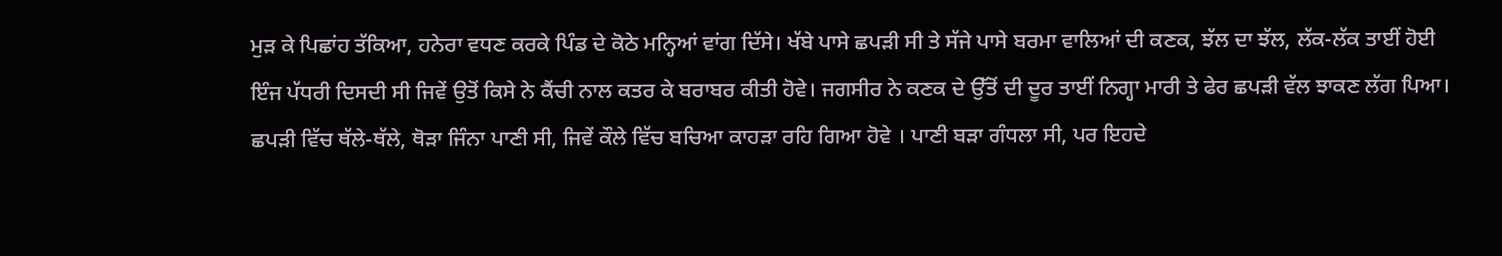ਮੁੜ ਕੇ ਪਿਛਾਂਹ ਤੱਕਿਆ, ਹਨੇਰਾ ਵਧਣ ਕਰਕੇ ਪਿੰਡ ਦੇ ਕੋਠੇ ਮਨ੍ਹਿਆਂ ਵਾਂਗ ਦਿੱਸੇ। ਖੱਬੇ ਪਾਸੇ ਛਪੜੀ ਸੀ ਤੇ ਸੱਜੇ ਪਾਸੇ ਬਰਮਾ ਵਾਲਿਆਂ ਦੀ ਕਣਕ, ਝੱਲ ਦਾ ਝੱਲ, ਲੱਕ-ਲੱਕ ਤਾਈਂ ਹੋਈ ਇੰਜ ਪੱਧਰੀ ਦਿਸਦੀ ਸੀ ਜਿਵੇਂ ਉਤੋਂ ਕਿਸੇ ਨੇ ਕੈਂਚੀ ਨਾਲ ਕਤਰ ਕੇ ਬਰਾਬਰ ਕੀਤੀ ਹੋਵੇ। ਜਗਸੀਰ ਨੇ ਕਣਕ ਦੇ ਉੱਤੋਂ ਦੀ ਦੂਰ ਤਾਈਂ ਨਿਗ੍ਹਾ ਮਾਰੀ ਤੇ ਫੇਰ ਛਪੜੀ ਵੱਲ ਝਾਕਣ ਲੱਗ ਪਿਆ। ਛਪੜੀ ਵਿੱਚ ਥੱਲੇ-ਥੱਲੇ, ਥੋੜਾ ਜਿੰਨਾ ਪਾਣੀ ਸੀ, ਜਿਵੇਂ ਕੌਲੇ ਵਿੱਚ ਬਚਿਆ ਕਾਹੜਾ ਰਹਿ ਗਿਆ ਹੋਵੇ । ਪਾਣੀ ਬੜਾ ਗੰਧਲਾ ਸੀ, ਪਰ ਇਹਦੇ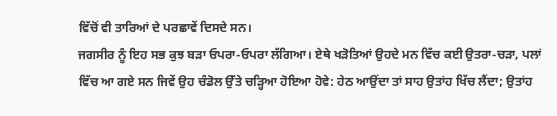ਵਿੱਚੋਂ ਵੀ ਤਾਰਿਆਂ ਦੇ ਪਰਛਾਵੇਂ ਦਿਸਦੇ ਸਨ।
ਜਗਸੀਰ ਨੂੰ ਇਹ ਸਭ ਕੁਝ ਬੜਾ ਓਪਰਾ-ਓਪਰਾ ਲੱਗਿਆ। ਏਥੇ ਖੜੋਤਿਆਂ ਉਹਦੇ ਮਨ ਵਿੱਚ ਕਈ ਉਤਰਾ-ਚੜਾ, ਪਲਾਂ ਵਿੱਚ ਆ ਗਏ ਸਨ ਜਿਵੇਂ ਉਹ ਚੰਡੋਲ ਉੱਤੇ ਚੜ੍ਹਿਆ ਹੋਇਆ ਹੋਵੇ: ਹੇਠ ਆਉਂਦਾ ਤਾਂ ਸਾਹ ਉਤਾਂਹ ਖਿੱਚ ਲੈਂਦਾ; ਉਤਾਂਹ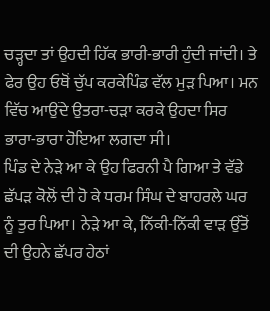ਚੜ੍ਹਦਾ ਤਾਂ ਉਹਦੀ ਹਿੱਕ ਭਾਰੀ-ਭਾਰੀ ਹੁੰਦੀ ਜਾਂਦੀ। ਤੇ ਫੇਰ ਉਹ ਓਥੋਂ ਚੁੱਪ ਕਰਕੇਪਿੰਡ ਵੱਲ ਮੁੜ ਪਿਆ। ਮਨ ਵਿੱਚ ਆਉਂਦੇ ਉਤਰਾ-ਚੜਾ ਕਰਕੇ ਉਹਦਾ ਸਿਰ ਭਾਰਾ-ਭਾਰਾ ਹੋਇਆ ਲਗਦਾ ਸੀ।
ਪਿੰਡ ਦੇ ਨੇੜੇ ਆ ਕੇ ਉਹ ਫਿਰਨੀ ਪੈ ਗਿਆ ਤੇ ਵੱਡੇ ਛੱਪੜ ਕੋਲੋਂ ਦੀ ਹੋ ਕੇ ਧਰਮ ਸਿੰਘ ਦੇ ਬਾਹਰਲੇ ਘਰ ਨੂੰ ਤੁਰ ਪਿਆ। ਨੇੜੇ ਆ ਕੇ, ਨਿੱਕੀ-ਨਿੱਕੀ ਵਾੜ ਉੱਤੋਂ ਦੀ ਉਹਨੇ ਛੱਪਰ ਹੇਠਾਂ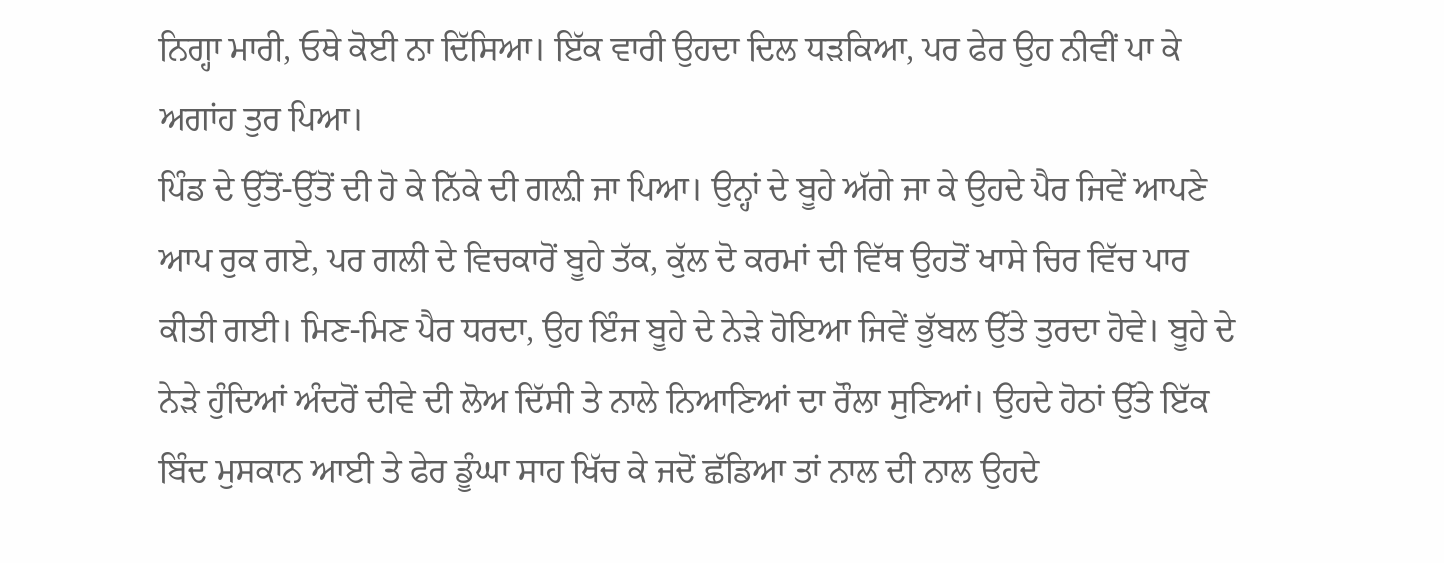ਨਿਗ੍ਹਾ ਮਾਰੀ, ਓਥੇ ਕੋਈ ਨਾ ਦਿੱਸਿਆ। ਇੱਕ ਵਾਰੀ ਉਹਦਾ ਦਿਲ ਧੜਕਿਆ, ਪਰ ਫੇਰ ਉਹ ਨੀਵੀਂ ਪਾ ਕੇ ਅਗਾਂਹ ਤੁਰ ਪਿਆ।
ਪਿੰਡ ਦੇ ਉੱਤੋਂ-ਉੱਤੋਂ ਦੀ ਹੋ ਕੇ ਨਿੱਕੇ ਦੀ ਗਲ਼ੀ ਜਾ ਪਿਆ। ਉਨ੍ਹਾਂ ਦੇ ਬੂਹੇ ਅੱਗੇ ਜਾ ਕੇ ਉਹਦੇ ਪੈਰ ਜਿਵੇਂ ਆਪਣੇ ਆਪ ਰੁਕ ਗਏ, ਪਰ ਗਲੀ ਦੇ ਵਿਚਕਾਰੋਂ ਬੂਹੇ ਤੱਕ, ਕੁੱਲ ਦੋ ਕਰਮਾਂ ਦੀ ਵਿੱਥ ਉਹਤੋਂ ਖਾਸੇ ਚਿਰ ਵਿੱਚ ਪਾਰ ਕੀਤੀ ਗਈ। ਮਿਣ-ਮਿਣ ਪੈਰ ਧਰਦਾ, ਉਹ ਇੰਜ ਬੂਹੇ ਦੇ ਨੇੜੇ ਹੋਇਆ ਜਿਵੇਂ ਭੁੱਬਲ ਉੱਤੇ ਤੁਰਦਾ ਹੋਵੇ। ਬੂਹੇ ਦੇ ਨੇੜੇ ਹੁੰਦਿਆਂ ਅੰਦਰੋਂ ਦੀਵੇ ਦੀ ਲੋਅ ਦਿੱਸੀ ਤੇ ਨਾਲੇ ਨਿਆਣਿਆਂ ਦਾ ਰੌਲਾ ਸੁਣਿਆਂ। ਉਹਦੇ ਹੋਠਾਂ ਉੱਤੇ ਇੱਕ ਬਿੰਦ ਮੁਸਕਾਨ ਆਈ ਤੇ ਫੇਰ ਡੂੰਘਾ ਸਾਹ ਖਿੱਚ ਕੇ ਜਦੋਂ ਛੱਡਿਆ ਤਾਂ ਨਾਲ ਦੀ ਨਾਲ ਉਹਦੇ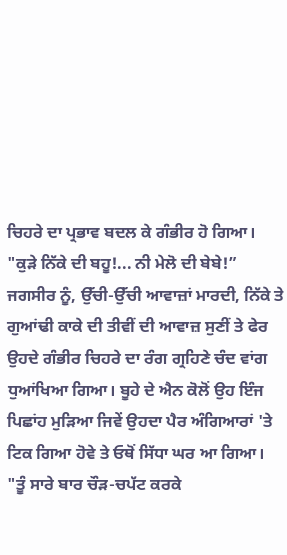ਚਿਹਰੇ ਦਾ ਪ੍ਰਭਾਵ ਬਦਲ ਕੇ ਗੰਭੀਰ ਹੋ ਗਿਆ।
"ਕੁੜੇ ਨਿੱਕੇ ਦੀ ਬਹੂ!... ਨੀ ਮੇਲੋ ਦੀ ਬੇਬੇ!”
ਜਗਸੀਰ ਨੂੰ, ਉੱਚੀ-ਉੱਚੀ ਆਵਾਜ਼ਾਂ ਮਾਰਦੀ, ਨਿੱਕੇ ਤੇ ਗੁਆਂਢੀ ਕਾਕੇ ਦੀ ਤੀਵੀਂ ਦੀ ਆਵਾਜ਼ ਸੁਣੀਂ ਤੇ ਫੇਰ ਉਹਦੇ ਗੰਭੀਰ ਚਿਹਰੇ ਦਾ ਰੰਗ ਗ੍ਰਹਿਣੇ ਚੰਦ ਵਾਂਗ ਧੁਆਂਖਿਆ ਗਿਆ। ਬੂਹੇ ਦੇ ਐਨ ਕੋਲੋਂ ਉਹ ਇੰਜ ਪਿਛਾਂਹ ਮੁੜਿਆ ਜਿਵੇਂ ਉਹਦਾ ਪੈਰ ਅੰਗਿਆਰਾਂ 'ਤੇ ਟਿਕ ਗਿਆ ਹੋਵੇ ਤੇ ਓਥੋਂ ਸਿੱਧਾ ਘਰ ਆ ਗਿਆ।
"ਤੂੰ ਸਾਰੇ ਬਾਰ ਚੌੜ-ਚਪੱਟ ਕਰਕੇ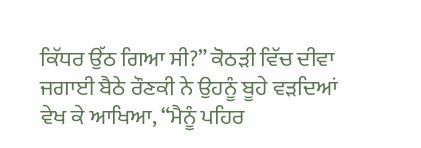ਕਿੱਧਰ ਉੱਠ ਗਿਆ ਸੀ?” ਕੋਠੜੀ ਵਿੱਚ ਦੀਵਾ ਜਗਾਈ ਬੈਠੇ ਰੌਣਕੀ ਨੇ ਉਹਨੂੰ ਬੂਹੇ ਵੜਦਿਆਂ ਵੇਖ ਕੇ ਆਖਿਆ, “ਮੈਨੂੰ ਪਹਿਰ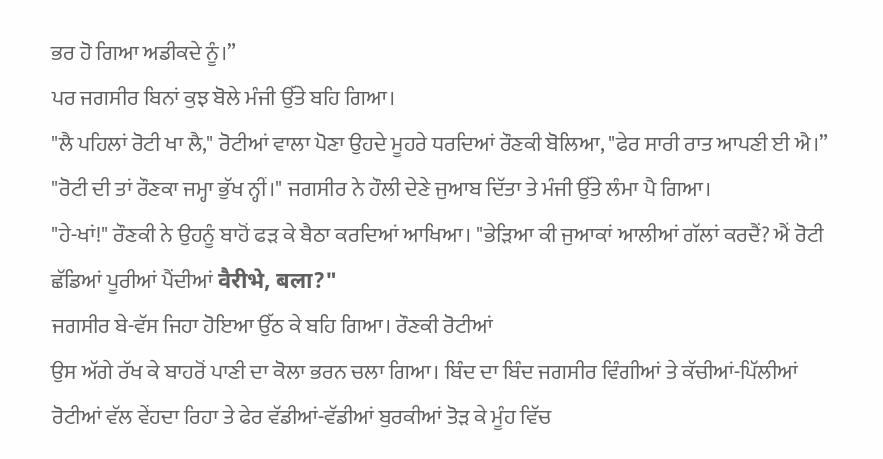ਭਰ ਹੋ ਗਿਆ ਅਡੀਕਦੇ ਨੂੰ।”
ਪਰ ਜਗਸੀਰ ਬਿਨਾਂ ਕੁਝ ਬੋਲੇ ਮੰਜੀ ਉੱਤੇ ਬਹਿ ਗਿਆ।
"ਲੈ ਪਹਿਲਾਂ ਰੋਟੀ ਖਾ ਲੈ," ਰੋਟੀਆਂ ਵਾਲਾ ਪੋਣਾ ਉਹਦੇ ਮੂਹਰੇ ਧਰਦਿਆਂ ਰੌਣਕੀ ਬੋਲਿਆ, "ਫੇਰ ਸਾਰੀ ਰਾਤ ਆਪਣੀ ਈ ਐ।”
"ਰੋਟੀ ਦੀ ਤਾਂ ਰੌਣਕਾ ਜਮ੍ਹਾ ਭੁੱਖ ਨ੍ਹੀਂ।" ਜਗਸੀਰ ਨੇ ਹੌਲੀ ਦੇਣੇ ਜੁਆਬ ਦਿੱਤਾ ਤੇ ਮੰਜੀ ਉੱਤੇ ਲੰਮਾ ਪੈ ਗਿਆ।
"ਹੇ-ਖਾਂ!" ਰੌਣਕੀ ਨੇ ਉਹਨੂੰ ਬਾਹੋਂ ਫੜ ਕੇ ਬੈਠਾ ਕਰਦਿਆਂ ਆਖਿਆ। "ਭੇੜਿਆ ਕੀ ਜੁਆਕਾਂ ਆਲੀਆਂ ਗੱਲਾਂ ਕਰਦੈਂ? ਐਂ ਰੋਟੀ ਛੱਡਿਆਂ ਪੂਰੀਆਂ ਪੈਂਦੀਆਂ वैरीभे, बला?"
ਜਗਸੀਰ ਬੇ-ਵੱਸ ਜਿਹਾ ਹੋਇਆ ਉੱਠ ਕੇ ਬਹਿ ਗਿਆ। ਰੌਣਕੀ ਰੋਟੀਆਂ
ਉਸ ਅੱਗੇ ਰੱਖ ਕੇ ਬਾਹਰੋਂ ਪਾਣੀ ਦਾ ਕੋਲਾ ਭਰਨ ਚਲਾ ਗਿਆ। ਬਿੰਦ ਦਾ ਬਿੰਦ ਜਗਸੀਰ ਵਿੰਗੀਆਂ ਤੇ ਕੱਚੀਆਂ-ਪਿੱਲੀਆਂ ਰੋਟੀਆਂ ਵੱਲ ਵੇਂਹਦਾ ਰਿਹਾ ਤੇ ਫੇਰ ਵੱਡੀਆਂ-ਵੱਡੀਆਂ ਬੁਰਕੀਆਂ ਤੋੜ ਕੇ ਮੂੰਹ ਵਿੱਚ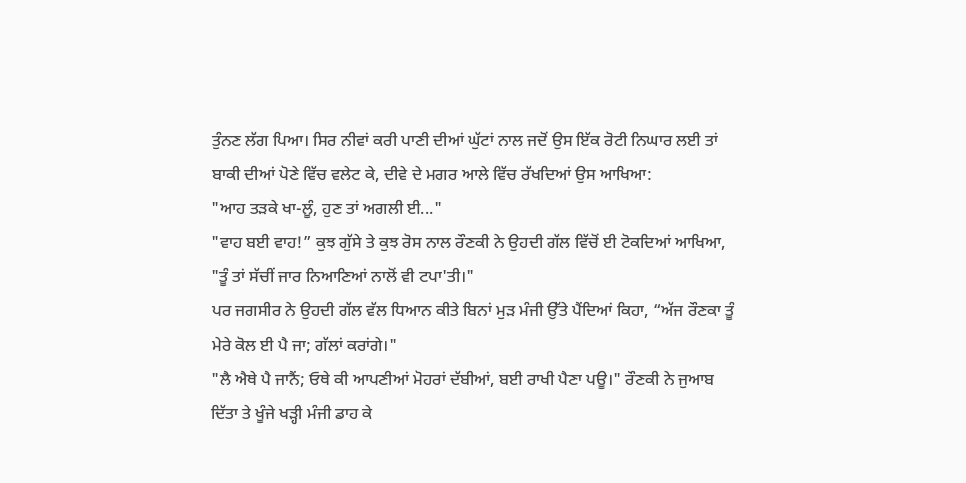ਤੁੰਨਣ ਲੱਗ ਪਿਆ। ਸਿਰ ਨੀਵਾਂ ਕਰੀ ਪਾਣੀ ਦੀਆਂ ਘੁੱਟਾਂ ਨਾਲ ਜਦੋਂ ਉਸ ਇੱਕ ਰੋਟੀ ਨਿਘਾਰ ਲਈ ਤਾਂ ਬਾਕੀ ਦੀਆਂ ਪੋਣੇ ਵਿੱਚ ਵਲੇਟ ਕੇ, ਦੀਵੇ ਦੇ ਮਗਰ ਆਲੇ ਵਿੱਚ ਰੱਖਦਿਆਂ ਉਸ ਆਖਿਆ:
"ਆਹ ਤੜਕੇ ਖਾ-ਲੂੰ, ਹੁਣ ਤਾਂ ਅਗਲੀ ਈ..."
"ਵਾਹ ਬਈ ਵਾਹ!” ਕੁਝ ਗੁੱਸੇ ਤੇ ਕੁਝ ਰੋਸ ਨਾਲ ਰੌਣਕੀ ਨੇ ਉਹਦੀ ਗੱਲ ਵਿੱਚੋਂ ਈ ਟੋਕਦਿਆਂ ਆਖਿਆ, "ਤੂੰ ਤਾਂ ਸੱਚੀਂ ਜਾਰ ਨਿਆਣਿਆਂ ਨਾਲੋਂ ਵੀ ਟਪਾ'ਤੀ।"
ਪਰ ਜਗਸੀਰ ਨੇ ਉਹਦੀ ਗੱਲ ਵੱਲ ਧਿਆਨ ਕੀਤੇ ਬਿਨਾਂ ਮੁੜ ਮੰਜੀ ਉੱਤੇ ਪੈਂਦਿਆਂ ਕਿਹਾ, “ਅੱਜ ਰੌਣਕਾ ਤੂੰ ਮੇਰੇ ਕੋਲ ਈ ਪੈ ਜਾ; ਗੱਲਾਂ ਕਰਾਂਗੇ।"
"ਲੈ ਐਥੇ ਪੈ ਜਾਨੈਂ; ਓਥੇ ਕੀ ਆਪਣੀਆਂ ਮੋਹਰਾਂ ਦੱਬੀਆਂ, ਬਈ ਰਾਖੀ ਪੈਣਾ ਪਊ।" ਰੌਣਕੀ ਨੇ ਜੁਆਬ ਦਿੱਤਾ ਤੇ ਖੂੰਜੇ ਖੜ੍ਹੀ ਮੰਜੀ ਡਾਹ ਕੇ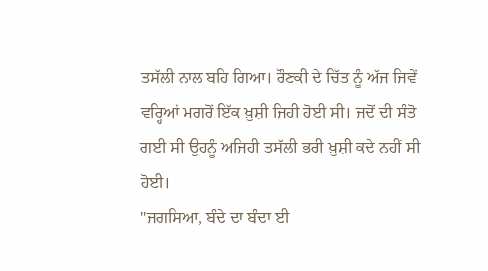ਤਸੱਲੀ ਨਾਲ ਬਹਿ ਗਿਆ। ਰੌਣਕੀ ਦੇ ਚਿੱਤ ਨੂੰ ਅੱਜ ਜਿਵੇਂ ਵਰ੍ਹਿਆਂ ਮਗਰੋਂ ਇੱਕ ਖ਼ੁਸ਼ੀ ਜਿਹੀ ਹੋਈ ਸੀ। ਜਦੋਂ ਦੀ ਸੰਤੋ ਗਈ ਸੀ ਉਹਨੂੰ ਅਜਿਹੀ ਤਸੱਲੀ ਭਰੀ ਖ਼ੁਸ਼ੀ ਕਦੇ ਨਹੀਂ ਸੀ ਹੋਈ।
"ਜਗਸਿਆ, ਬੰਦੇ ਦਾ ਬੰਦਾ ਈ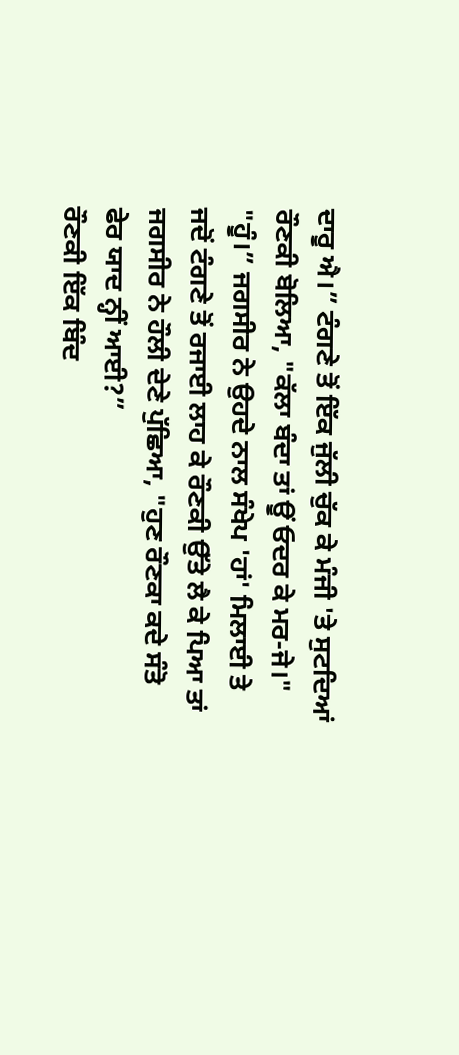ਦਾਰੂ ਐ।” ਟੰਗਣੇ ਤੋਂ ਇੱਕ ਜੁੱਲੀ ਚੁੱਕ ਕੇ ਮੰਜੀ 'ਤੇ ਸੁਟਦਿਆਂ ਰੌਣਕੀ ਬੋਲਿਆ, "ਕੱਲਾ ਬੰਦਾ ਤਾਂ ਊਂ ਓਦਰ ਕੇ ਮਰ-ਜੇ।"
"ਹੂੰ।” ਜਗਸੀਰ ਨੇ ਉਹਦੇ ਨਾਲ ਸੰਖੇਪ 'ਹਾਂ' ਮਿਲਾਈ ਤੇ ਜਦੋਂ ਟੰਗਣੇ ਤੋਂ ਰਜਾਈ ਲਾਹ ਕੇ ਰੌਣਕੀ ਉੱਤੇ ਲੈ ਕੇ ਪਿਆ ਤਾਂ ਜਗਸੀਰ ਨੇ ਹੌਲੀ ਦੇਣੇ ਪੁੱਛਿਆ, "ਹੁਣ ਰੌਣਕਾ ਕਦੇ ਸੰਤੋ ਫੇਰ ਯਾਦ ਨ੍ਹੀਂ ਆਈ?”
ਰੌਣਕੀ ਇੱਕ ਬਿੰਦ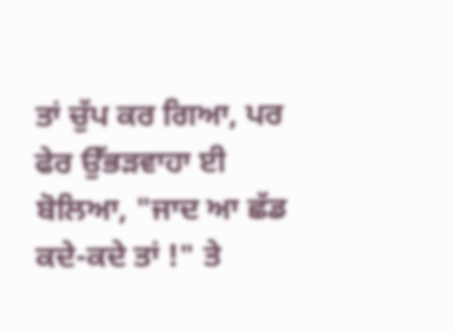ਤਾਂ ਚੁੱਪ ਕਰ ਗਿਆ, ਪਰ ਫੇਰ ਉੱਭੜਵਾਹਾ ਈ ਬੋਲਿਆ, "ਜਾਦ ਆ ਛੱਡ ਕਦੇ-ਕਦੇ ਤਾਂ !" ਤੇ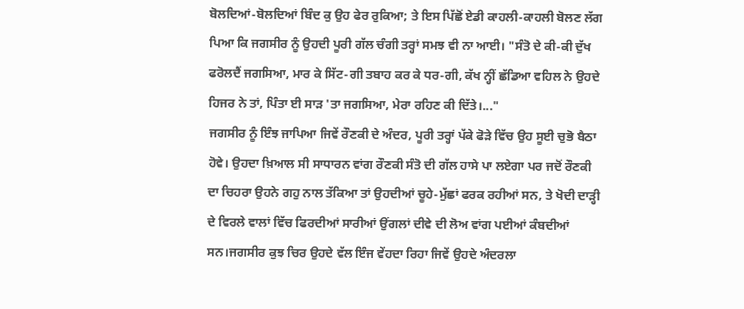ਬੋਲਦਿਆਂ-ਬੋਲਦਿਆਂ ਬਿੰਦ ਕੁ ਉਹ ਫੇਰ ਰੁਕਿਆ; ਤੇ ਇਸ ਪਿੱਛੋਂ ਏਡੀ ਕਾਹਲੀ-ਕਾਹਲੀ ਬੋਲਣ ਲੱਗ ਪਿਆ ਕਿ ਜਗਸੀਰ ਨੂੰ ਉਹਦੀ ਪੂਰੀ ਗੱਲ ਚੰਗੀ ਤਰ੍ਹਾਂ ਸਮਝ ਵੀ ਨਾ ਆਈ। "ਸੰਤੋ ਦੇ ਕੀ-ਕੀ ਦੁੱਖ ਫਰੋਲਦੈਂ ਜਗਸਿਆ, ਮਾਰ ਕੇ ਸਿੱਟ-ਗੀ ਤਬਾਹ ਕਰ ਕੇ ਧਰ-ਗੀ, ਕੱਖ ਨ੍ਹੀਂ ਛੱਡਿਆ ਵਹਿਲ ਨੇ ਉਹਦੇ ਹਿਜਰ ਨੇ ਤਾਂ, ਪਿੰਤਾ ਈ ਸਾੜ 'ਤਾ ਜਗਸਿਆ, ਮੇਰਾ ਰਹਿਣ ਕੀ ਦਿੱਤੇ।..."
ਜਗਸੀਰ ਨੂੰ ਇੰਝ ਜਾਪਿਆ ਜਿਵੇਂ ਰੌਣਕੀ ਦੇ ਅੰਦਰ, ਪੂਰੀ ਤਰ੍ਹਾਂ ਪੱਕੇ ਫੋੜੇ ਵਿੱਚ ਉਹ ਸੂਈ ਚੁਭੋ ਬੈਠਾ ਹੋਵੇ। ਉਹਦਾ ਖ਼ਿਆਲ ਸੀ ਸਾਧਾਰਨ ਵਾਂਗ ਰੌਣਕੀ ਸੰਤੋ ਦੀ ਗੱਲ ਹਾਸੇ ਪਾ ਲਏਗਾ ਪਰ ਜਦੋਂ ਰੌਣਕੀ ਦਾ ਚਿਹਰਾ ਉਹਨੇ ਗਹੁ ਨਾਲ ਤੱਕਿਆ ਤਾਂ ਉਹਦੀਆਂ ਚੂਹੇ-ਮੁੱਛਾਂ ਫਰਕ ਰਹੀਆਂ ਸਨ, ਤੇ ਖੋਦੀ ਦਾੜ੍ਹੀ ਦੇ ਵਿਰਲੇ ਵਾਲਾਂ ਵਿੱਚ ਫਿਰਦੀਆਂ ਸਾਰੀਆਂ ਉਂਗਲਾਂ ਦੀਵੇ ਦੀ ਲੋਅ ਵਾਂਗ ਪਈਆਂ ਕੰਬਦੀਆਂ ਸਨ।ਜਗਸੀਰ ਕੁਝ ਚਿਰ ਉਹਦੇ ਵੱਲ ਇੰਜ ਵੇਂਹਦਾ ਰਿਹਾ ਜਿਵੇਂ ਉਹਦੇ ਅੰਦਰਲਾ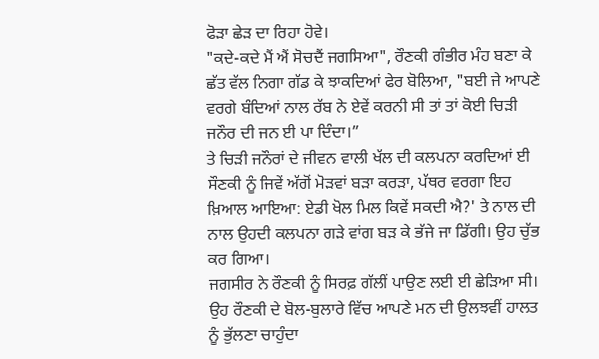ਫੋੜਾ ਛੇੜ ਦਾ ਰਿਹਾ ਹੋਵੇ।
"ਕਦੇ-ਕਦੇ ਮੈਂ ਐਂ ਸੋਚਦੈਂ ਜਗਸਿਆ", ਰੌਣਕੀ ਗੰਭੀਰ ਮੰਹ ਬਣਾ ਕੇ ਛੱਤ ਵੱਲ ਨਿਗਾ ਗੱਡ ਕੇ ਝਾਕਦਿਆਂ ਫੇਰ ਬੋਲਿਆ, "ਬਈ ਜੇ ਆਪਣੇ ਵਰਗੇ ਬੰਦਿਆਂ ਨਾਲ ਰੱਬ ਨੇ ਏਵੇਂ ਕਰਨੀ ਸੀ ਤਾਂ ਤਾਂ ਕੋਈ ਚਿੜੀ ਜਨੌਰ ਦੀ ਜਨ ਈ ਪਾ ਦਿੰਦਾ।”
ਤੇ ਚਿੜੀ ਜਨੌਰਾਂ ਦੇ ਜੀਵਨ ਵਾਲੀ ਖੱਲ ਦੀ ਕਲਪਨਾ ਕਰਦਿਆਂ ਈ ਸੌਣਕੀ ਨੂੰ ਜਿਵੇਂ ਅੱਗੋਂ ਮੋੜਵਾਂ ਬੜਾ ਕਰੜਾ, ਪੱਥਰ ਵਰਗਾ ਇਹ ਖ਼ਿਆਲ ਆਇਆ: ਏਡੀ ਖੋਲ ਮਿਲ ਕਿਵੇਂ ਸਕਦੀ ਐ?' ਤੇ ਨਾਲ ਦੀ ਨਾਲ ਉਹਦੀ ਕਲਪਨਾ ਗੜੇ ਵਾਂਗ ਬੜ ਕੇ ਭੱਜੇ ਜਾ ਡਿੱਗੀ। ਉਹ ਚੁੱਭ ਕਰ ਗਿਆ।
ਜਗਸੀਰ ਨੇ ਰੌਣਕੀ ਨੂੰ ਸਿਰਫ਼ ਗੱਲੀਂ ਪਾਉਣ ਲਈ ਈ ਛੇੜਿਆ ਸੀ। ਉਹ ਰੌਣਕੀ ਦੇ ਬੋਲ-ਬੁਲਾਰੇ ਵਿੱਚ ਆਪਣੇ ਮਨ ਦੀ ਉਲਝਵੀਂ ਹਾਲਤ ਨੂੰ ਭੁੱਲਣਾ ਚਾਹੁੰਦਾ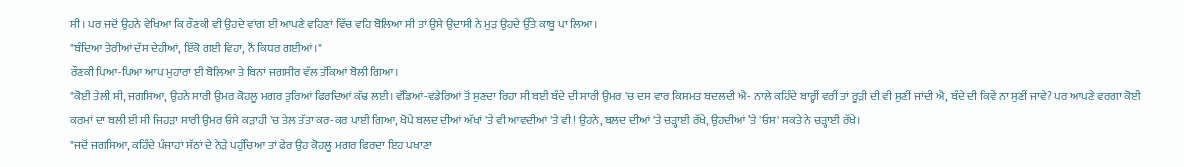ਸੀ। ਪਰ ਜਦੋਂ ਉਹਨੇ ਵੇਖਿਆ ਕਿ ਰੌਣਕੀ ਵੀ ਉਹਦੇ ਵਾਂਗ ਈ ਆਪਣੇ ਵਹਿਣਾਂ ਵਿੱਚ ਵਹਿ ਬੋਲਿਆ ਸੀ ਤਾਂ ਉਸੇ ਉਦਾਸੀ ਨੇ ਮੁੜ ਉਹਦੇ ਉੱਤੇ ਕਾਬੂ ਪਾ ਲਿਆ।
"ਬੰਦਿਆ ਤੇਰੀਆਂ ਦੱਸ ਦੇਹੀਆਂ, ਇੱਕੋ ਗਈ ਵਿਹਾ, ਨੌਂ ਕਿਧਰ ਗਈਆਂ।"
ਰੌਣਕੀ ਪਿਆ-ਪਿਆ ਆਪ ਮੁਹਾਰਾ ਈ ਬੋਲਿਆ ਤੇ ਬਿਨਾਂ ਜਗਸੀਰ ਵੱਲ ਤੱਕਿਆਂ ਬੋਲੀ ਗਿਆ।
"ਕੋਈ ਤੇਲੀ ਸੀ, ਜਗਸਿਆ, ਉਹਨੇ ਸਾਰੀ ਉਮਰ ਕੋਹਲੂ ਮਗਰ ਤੁਰਿਆਂ ਫਿਰਦਿਆਂ ਕੱਢ ਲਈ। ਵੱਡਿਆਂ-ਵਡੇਰਿਆਂ ਤੋਂ ਸੁਣਦਾ ਰਿਹਾ ਸੀ ਬਈ ਬੰਦੇ ਦੀ ਸਾਰੀ ਉਮਰ 'ਚ ਦਸ ਵਾਰ ਕਿਸਮਤ ਬਦਲਦੀ ਐ- ਨਾਲੇ ਕਹਿੰਦੇ ਬਾਰ੍ਹੀਂ ਵਰੀਂ ਤਾਂ ਰੂੜੀ ਦੀ ਵੀ ਸੁਣੀਂ ਜਾਂਦੀ ਐ, ਬੰਦੇ ਦੀ ਕਿਵੇਂ ਨਾ ਸੁਣੀਂ ਜਾਵੇ? ਪਰ ਆਪਣੇ ਵਰਗਾ ਕੋਈ ਕਰਮਾਂ ਦਾ ਬਲੀ ਈ ਸੀ ਜਿਹੜਾ ਸਾਰੀ ਉਮਰ ਓਸੇ ਕੜਾਹੀ 'ਚ ਤੇਲ ਤੱਤਾ ਕਰ-ਕਰ ਪਾਈ ਗਿਆ, ਖੋਪੇ ਬਲਦ ਦੀਆਂ ਅੱਖਾਂ 'ਤੇ ਵੀ ਆਵਦੀਆਂ 'ਤੇ ਵੀ! ਉਹਨੇ, ਬਲਦ ਦੀਆਂ 'ਤੇ ਚੜ੍ਹਾਈ ਰੱਖੇ, ਉਹਦੀਆਂ ’ਤੇ 'ਓਸ' ਸਕਤੇ ਨੇ ਚੜ੍ਹਾਈ ਰੱਖੇ।
"ਜਦੋਂ ਜਗਸਿਆ, ਕਹਿੰਦੇ ਪੰਜਾਹਾਂ ਸੱਠਾਂ ਦੇ ਨੇੜੇ ਪਹੁੰਚਿਆ ਤਾਂ ਫੇਰ ਉਹ ਕੋਹਲੂ ਮਗਰ ਫਿਰਦਾ ਇਹ ਪਖਾਣਾ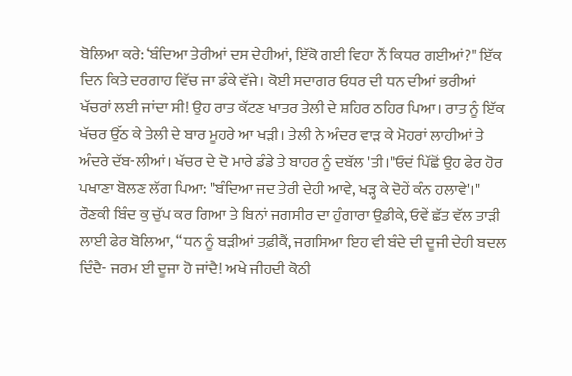ਬੋਲਿਆ ਕਰੇ: ‘ਬੰਦਿਆ ਤੇਰੀਆਂ ਦਸ ਦੇਹੀਆਂ, ਇੱਕੋ ਗਈ ਵਿਹਾ ਨੌਂ ਕਿਧਰ ਗਈਆਂ?" ਇੱਕ ਦਿਨ ਕਿਤੇ ਦਰਗਾਹ ਵਿੱਚ ਜਾ ਡੰਕੇ ਵੱਜੇ। ਕੋਈ ਸਦਾਗਰ ਓਧਰ ਦੀ ਧਨ ਦੀਆਂ ਭਰੀਆਂ ਖੱਚਰਾਂ ਲਈ ਜਾਂਦਾ ਸੀ! ਉਹ ਰਾਤ ਕੱਟਣ ਖਾਤਰ ਤੇਲੀ ਦੇ ਸ਼ਹਿਰ ਠਹਿਰ ਪਿਆ। ਰਾਤ ਨੂੰ ਇੱਕ ਖੱਚਰ ਉੱਠ ਕੇ ਤੇਲੀ ਦੇ ਬਾਰ ਮੂਹਰੇ ਆ ਖੜੀ। ਤੇਲੀ ਨੇ ਅੰਦਰ ਵਾੜ ਕੇ ਮੋਹਰਾਂ ਲਾਹੀਆਂ ਤੇ ਅੰਦਰੇ ਦੱਬ-ਲੀਆਂ। ਖੱਚਰ ਦੇ ਦੋ ਮਾਰੇ ਡੰਡੇ ਤੇ ਬਾਹਰ ਨੂੰ ਦਬੱਲ 'ਤੀ।"ਓਦਂ ਪਿੱਛੋਂ ਉਹ ਫੇਰ ਹੋਰ ਪਖਾਣਾ ਬੋਲਣ ਲੱਗ ਪਿਆ: "ਬੰਦਿਆ ਜਦ ਤੇਰੀ ਦੇਹੀ ਆਵੇ, ਖੜ੍ਹ ਕੇ ਦੋਹੇਂ ਕੰਨ ਹਲਾਵੇ'।"
ਰੌਣਕੀ ਬਿੰਦ ਕੁ ਚੁੱਪ ਕਰ ਗਿਆ ਤੇ ਬਿਨਾਂ ਜਗਸੀਰ ਦਾ ਹੁੰਗਾਰਾ ਉਡੀਕੇ, ਓਵੇਂ ਛੱਤ ਵੱਲ ਤਾੜੀ ਲਾਈ ਫੇਰ ਬੋਲਿਆ, “ਧਨ ਨੂੰ ਬੜੀਆਂ ਤਫ਼ੀਕੈਂ, ਜਗਸਿਆ ਇਹ ਵੀ ਬੰਦੇ ਦੀ ਦੂਜੀ ਦੇਹੀ ਬਦਲ ਦਿੰਦੈ- ਜਰਮ ਈ ਦੂਜਾ ਹੋ ਜਾਂਦੈ! ਅਖੇ ਜੀਹਦੀ ਕੋਠੀ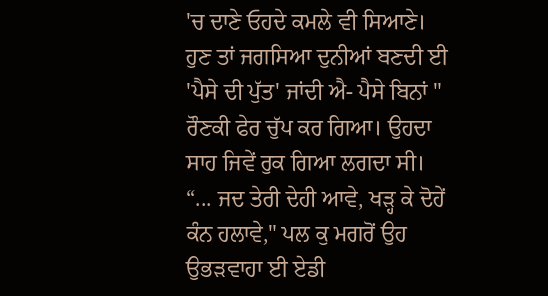'ਚ ਦਾਣੇ ਓਹਦੇ ਕਮਲੇ ਵੀ ਸਿਆਣੇ। ਹੁਣ ਤਾਂ ਜਗਸਿਆ ਦੁਨੀਆਂ ਬਣਦੀ ਈ 'ਪੈਸੇ ਦੀ ਪੁੱਤ' ਜਾਂਦੀ ਐ- ਪੈਸੇ ਬਿਨਾਂ "
ਰੌਣਕੀ ਫੇਰ ਚੁੱਪ ਕਰ ਗਿਆ। ਉਹਦਾ ਸਾਹ ਜਿਵੇਂ ਰੁਕ ਗਿਆ ਲਗਦਾ ਸੀ। “... ਜਦ ਤੇਰੀ ਦੇਹੀ ਆਵੇ, ਖੜ੍ਹ ਕੇ ਦੋਹੇਂ ਕੰਨ ਹਲਾਵੇ," ਪਲ ਕੁ ਮਗਰੋਂ ਉਹ ਉਭੜਵਾਹਾ ਈ ਏਡੀ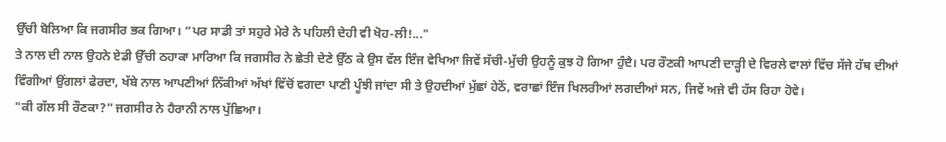ਉੱਚੀ ਬੋਲਿਆ ਕਿ ਜਗਸੀਰ ਭਕ ਗਿਆ। “ਪਰ ਸਾਡੀ ਤਾਂ ਸਹੁਰੇ ਮੇਰੇ ਨੇ ਪਹਿਲੀ ਦੇਹੀ ਵੀ ਖੋਹ-ਲੀ!..."
ਤੇ ਨਾਲ ਦੀ ਨਾਲ ਉਹਨੇ ਏਡੀ ਉੱਚੀ ਠਹਾਕਾ ਮਾਰਿਆ ਕਿ ਜਗਸੀਰ ਨੇ ਛੇਤੀ ਦੇਣੇ ਉੱਠ ਕੇ ਉਸ ਵੱਲ ਇੰਜ ਵੇਖਿਆ ਜਿਵੇਂ ਸੱਚੀ-ਮੁੱਚੀ ਉਹਨੂੰ ਕੁਝ ਹੋ ਗਿਆ ਹੁੰਦੈ। ਪਰ ਰੌਣਕੀ ਆਪਣੀ ਦਾੜ੍ਹੀ ਦੇ ਵਿਰਲੇ ਵਾਲਾਂ ਵਿੱਚ ਸੱਜੇ ਹੱਥ ਦੀਆਂ ਵਿੰਗੀਆਂ ਉਂਗਲਾਂ ਫੇਰਦਾ, ਖੱਬੇ ਨਾਲ ਆਪਣੀਆਂ ਨਿੱਕੀਆਂ ਅੱਖਾਂ ਵਿੱਚੋਂ ਵਗਦਾ ਪਾਣੀ ਪੂੰਝੀ ਜਾਂਦਾ ਸੀ ਤੇ ਉਹਦੀਆਂ ਮੁੱਛਾਂ ਹੇਠੋਂ, ਵਰਾਛਾਂ ਇੰਜ ਖਿਲਰੀਆਂ ਲਗਦੀਆਂ ਸਨ, ਜਿਵੇਂ ਅਜੇ ਵੀ ਹੱਸ ਰਿਹਾ ਹੋਵੇ।
"ਕੀ ਗੱਲ ਸੀ ਰੌਣਕਾ?” ਜਗਸੀਰ ਨੇ ਹੈਰਾਨੀ ਨਾਲ ਪੁੱਛਿਆ।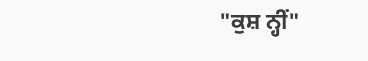"ਕੁਸ਼ ਨ੍ਹੀਂ"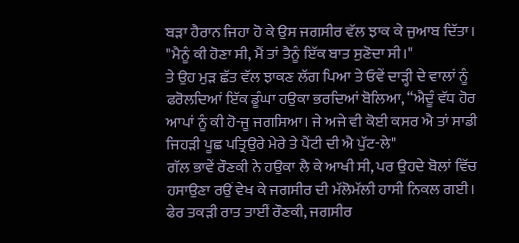ਬੜਾ ਹੈਰਾਨ ਜਿਹਾ ਹੋ ਕੇ ਉਸ ਜਗਸੀਰ ਵੱਲ ਝਾਕ ਕੇ ਜੁਆਬ ਦਿੱਤਾ। "ਮੈਨੂੰ ਕੀ ਹੋਣਾ ਸੀ, ਮੈਂ ਤਾਂ ਤੈਨੂੰ ਇੱਕ ਬਾਤ ਸੁਣੋਦਾ ਸੀ।"
ਤੇ ਉਹ ਮੁੜ ਛੱਤ ਵੱਲ ਝਾਕਣ ਲੱਗ ਪਿਆ ਤੇ ਓਵੇਂ ਦਾੜ੍ਹੀ ਦੇ ਵਾਲਾਂ ਨੂੰ ਫਰੋਲਦਿਆਂ ਇੱਕ ਡੂੰਘਾ ਹਉਕਾ ਭਰਦਿਆਂ ਬੋਲਿਆ, “ਐਦੂੰ ਵੱਧ ਹੋਰ ਆਪਾਂ ਨੂੰ ਕੀ ਹੋ-ਜੂ ਜਗਸਿਆ। ਜੇ ਅਜੇ ਵੀ ਕੋਈ ਕਸਰ ਐ ਤਾਂ ਸਾਡੀ ਜਿਹੜੀ ਪੂਛ ਪਤ੍ਰਿਉਰੇ ਮੇਰੇ ਤੇ ਪੈਂਟੀ ਦੀ ਐ ਪੁੱਟ-ਲੇ"
ਗੱਲ ਭਾਵੇਂ ਰੌਣਕੀ ਨੇ ਹਉਕਾ ਲੈ ਕੇ ਆਖੀ ਸੀ, ਪਰ ਉਹਦੇ ਬੋਲਾਂ ਵਿੱਚ ਹਸਾਉਣਾ ਰਉਂ ਵੇਖ ਕੇ ਜਗਸੀਰ ਦੀ ਮੱਲੋਮੱਲੀ ਹਾਸੀ ਨਿਕਲ ਗਈ।
ਫੇਰ ਤਕੜੀ ਰਾਤ ਤਾਈਂ ਰੌਣਕੀ, ਜਗਸੀਰ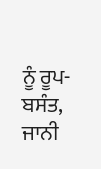ਨੂੰ ਰੂਪ-ਬਸੰਤ, ਜਾਨੀ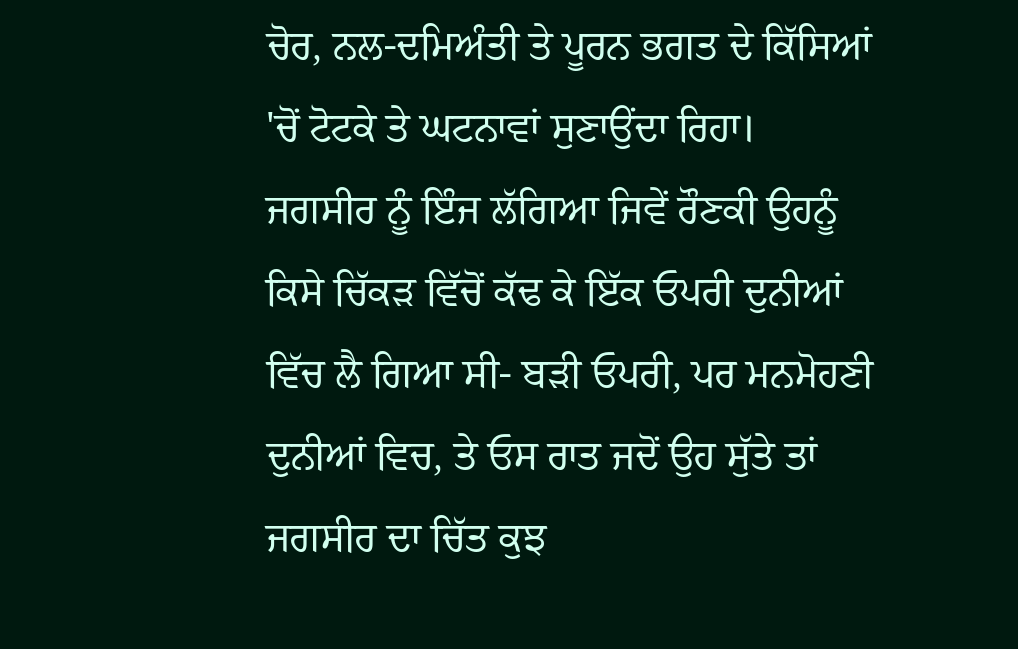ਚੋਰ, ਨਲ-ਦਮਿਅੰਤੀ ਤੇ ਪੂਰਨ ਭਗਤ ਦੇ ਕਿੱਸਿਆਂ 'ਚੋਂ ਟੋਟਕੇ ਤੇ ਘਟਨਾਵਾਂ ਸੁਣਾਉਂਦਾ ਰਿਹਾ। ਜਗਸੀਰ ਨੂੰ ਇੰਜ ਲੱਗਿਆ ਜਿਵੇਂ ਰੌਣਕੀ ਉਹਨੂੰ ਕਿਸੇ ਚਿੱਕੜ ਵਿੱਚੋਂ ਕੱਢ ਕੇ ਇੱਕ ਓਪਰੀ ਦੁਨੀਆਂ ਵਿੱਚ ਲੈ ਗਿਆ ਸੀ- ਬੜੀ ਓਪਰੀ, ਪਰ ਮਨਮੋਹਣੀ ਦੁਨੀਆਂ ਵਿਚ, ਤੇ ਓਸ ਰਾਤ ਜਦੋਂ ਉਹ ਸੁੱਤੇ ਤਾਂ ਜਗਸੀਰ ਦਾ ਚਿੱਤ ਕੁਝ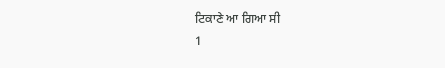ਟਿਕਾਣੇ ਆ ਗਿਆ ਸੀ
1